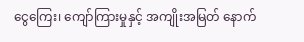ငွေကြေး၊ ကျော်ကြားမှုနှင့် အကျိုးအမြတ် နောက်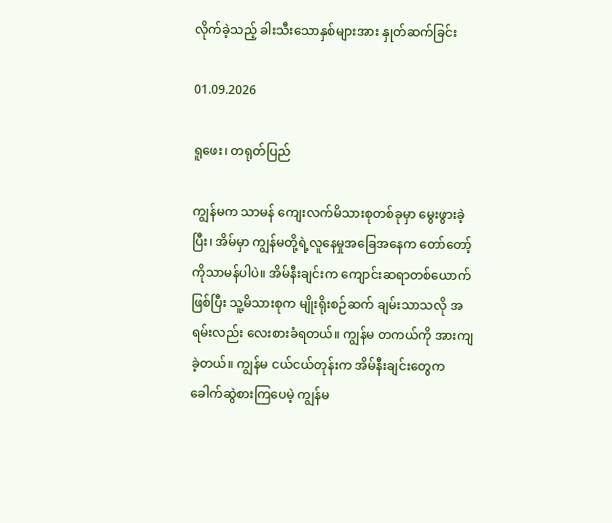လိုက်ခဲ့သည့် ခါးသီးသောနှစ်များအား နှုတ်ဆက်ခြင်း

01.09.2026

ရူဖေး၊ တရုတ်ပြည်

ကျွန်မက သာမန် ကျေးလက်မိသားစုတစ်ခုမှာ မွေးဖွားခဲ့ပြီး၊ အိမ်မှာ ကျွန်မတို့ရဲ့လူနေမှုအခြေအနေက တော်တော့်ကိုသာမန်ပါပဲ။ အိမ်နီးချင်းက ကျောင်းဆရာတစ်ယောက်ဖြစ်ပြီး သူ့မိသားစုက မျိုးရိုးစဉ်ဆက် ချမ်းသာသလို အရမ်းလည်း လေးစားခံရတယ်။ ကျွန်မ တကယ်ကို အားကျခဲ့တယ်။ ကျွန်မ ငယ်ငယ်တုန်းက အိမ်နီးချင်းတွေက ခေါက်ဆွဲစားကြပေမဲ့ ကျွန်မ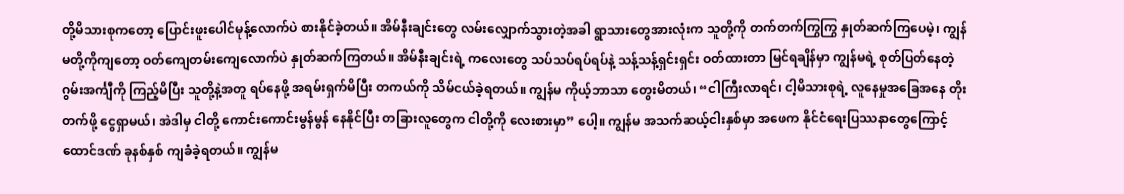တို့မိသားစုကတော့ ပြောင်းဖူးပေါင်မုန့်လောက်ပဲ စားနိုင်ခဲ့တယ်။ အိမ်နီးချင်းတွေ လမ်းလျှောက်သွားတဲ့အခါ ရွာသားတွေအားလုံးက သူတို့ကို တက်တက်ကြွကြွ နှုတ်ဆက်ကြပေမဲ့၊ ကျွန်မတို့ကိုကျတော့ ဝတ်ကျေတမ်းကျေလောက်ပဲ နှုတ်ဆက်ကြတယ်။ အိမ်နီးချင်းရဲ့ ကလေးတွေ သပ်သပ်ရပ်ရပ်နဲ့ သန့်သန့်ရှင်းရှင်း ဝတ်ထားတာ မြင်ရချိန်မှာ ကျွန်မရဲ့ စုတ်ပြတ်နေတဲ့ ဂွမ်းအင်္ကျီကို ကြည့်မိပြီး သူတို့နဲ့အတူ ရပ်နေဖို့ အရမ်းရှက်မိပြီး တကယ်ကို သိမ်ငယ်ခဲ့ရတယ်။ ကျွန်မ ကိုယ့်ဘာသာ တွေးမိတယ်၊ “ငါကြီးလာရင်၊ ငါ့မိသားစုရဲ့ လူနေမှုအခြေအနေ တိုးတက်ဖို့ ငွေရှာမယ်၊ အဲဒါမှ ငါတို့ ကောင်းကောင်းမွန်မွန် နေနိုင်ပြီး တခြားလူတွေက ငါတို့ကို လေးစားမှာ” ပေါ့။ ကျွန်မ အသက်ဆယ့်ငါးနှစ်မှာ အဖေက နိုင်ငံရေးပြဿနာတွေကြောင့် ထောင်ဒဏ် ခုနစ်နှစ် ကျခံခဲ့ရတယ်။ ကျွန်မ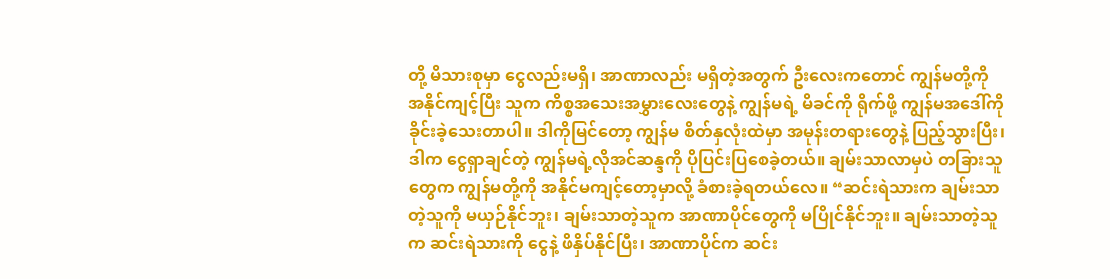တို့ မိသားစုမှာ ငွေလည်းမရှိ၊ အာဏာလည်း မရှိတဲ့အတွက် ဦးလေးကတောင် ကျွန်မတို့ကို အနိုင်ကျင့်ပြီး သူက ကိစ္စအသေးအမွှားလေးတွေနဲ့ ကျွန်မရဲ့ မိခင်ကို ရိုက်ဖို့ ကျွန်မအဒေါ်ကို ခိုင်းခဲ့သေးတာပါ။ ဒါကိုမြင်တော့ ကျွန်မ စိတ်နှလုံးထဲမှာ အမုန်းတရားတွေနဲ့ ပြည့်သွားပြီး၊ ဒါက ငွေရှာချင်တဲ့ ကျွန်မရဲ့လိုအင်ဆန္ဒကို ပိုပြင်းပြစေခဲ့တယ်။ ချမ်းသာလာမှပဲ တခြားသူတွေက ကျွန်မတို့ကို အနိုင်မကျင့်တော့မှာလို့ ခံစားခဲ့ရတယ်လေ။ “ဆင်းရဲသားက ချမ်းသာတဲ့သူကို မယှဉ်နိုင်ဘူး၊ ချမ်းသာတဲ့သူက အာဏာပိုင်တွေကို မပြိုင်နိုင်ဘူး။ ချမ်းသာတဲ့သူက ဆင်းရဲသားကို ငွေနဲ့ ဖိနှိပ်နိုင်ပြီး၊ အာဏာပိုင်က ဆင်း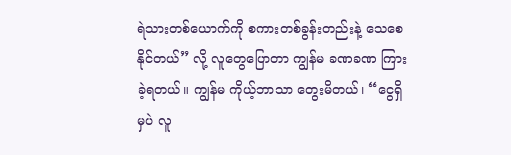ရဲသားတစ်ယောက်ကို စကားတစ်ခွန်းတည်းနဲ့ သေစေနိုင်တယ်” လို့ လူတွေပြောတာ ကျွန်မ ခဏခဏ ကြားခဲ့ရတယ်။ ကျွန်မ ကိုယ့်ဘာသာ တွေးမိတယ်၊ “ငွေရှိမှပဲ လူ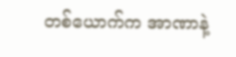တစ်ယောက်က အာဏာနဲ့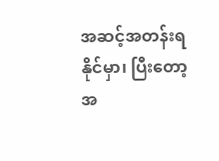အဆင့်အတန်းရနိုင်မှာ၊ ပြီးတော့ အ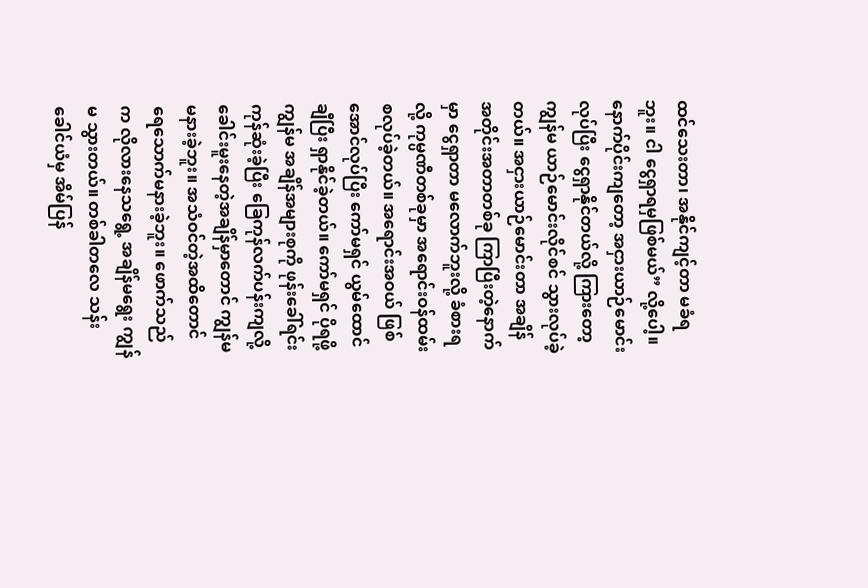ထင်သေးတာ၊ အနိုင်ကျင့်တာ မခံရဘူး။ ငါ ငွေရှာရမှဖြစ်မယ်” လို့ပေါ့။ နောက်ပိုင်းကျတော့ အငှားယာဉ်မောင်းလုပ်ပြီး ငွေရှာနိုင်တယ်လို့ ကြားတော့ ကျွန်မ ယာဉ်မောင်းလိုင်စင် သွားလုပ်ခဲ့တယ်။ အငှားယာဉ်မောင်းတာ အချိန်အတိုင်းအတာတစ်ခု ကြာပြီးတဲ့နောက်မှာ ငွေရှာတာ မလောက်ဘူးလို့ ခံစားရလို့ ကုမ္ပဏီတစ်ခုမှာ အရောင်းဝန်ထမ်း စလုပ်ခဲ့တယ်။ အရောင်းအဝယ် ဖြစ်အောင်လုပ်ပြီး ကော်မရှင် ယွမ်ထောင်ချီပြီး ရှာနိုင်ခဲ့တယ်။ ကော်မရှင် ပိုရဖို့ ကျွန်မ အချိန်အများစုကို ဖုန်းခေါ်ရင်း ကုန်ဆုံးခဲ့ပြီး ခြေကုန်လက်ပန်းကျလို့ ခေါင်းမူးနေတဲ့အချိန်မှာတောင် ကျွန်မ မနားခဲ့ဘူး။ အသံဝင်တဲ့အထိတောင် ရေသောက်မနားခဲ့ဘူး။ ဖောက်သည်က လိုလားနေသရွေ့ အချိန်မရွေး ကျွန်မ သွားတယ်။ တစ်ခါတလေ သန်းခေါင်ယံမှ အိမ်ပြန်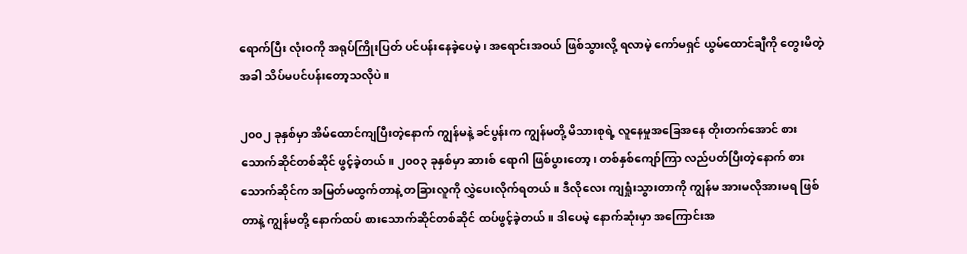ရောက်ပြီး လုံးဝကို အရုပ်ကြိုးပြတ် ပင်ပန်းနေခဲ့ပေမဲ့၊ အရောင်းအဝယ် ဖြစ်သွားလို့ ရလာမဲ့ ကော်မရှင် ယွမ်ထောင်ချီကို တွေးမိတဲ့အခါ သိပ်မပင်ပန်းတော့သလိုပဲ။

၂၀၀၂ ခုနှစ်မှာ အိမ်ထောင်ကျပြီးတဲ့နောက် ကျွန်မနဲ့ ခင်ပွန်းက ကျွန်မတို့ မိသားစုရဲ့ လူနေမှုအခြေအနေ တိုးတက်အောင် စားသောက်ဆိုင်တစ်ဆိုင် ဖွင့်ခဲ့တယ်။ ၂၀၀၃ ခုနှစ်မှာ ဆားစ် ရောဂါ ဖြစ်ပွားတော့၊ တစ်နှစ်ကျော်ကြာ လည်ပတ်ပြီးတဲ့နောက် စားသောက်ဆိုင်က အမြတ်မထွက်တာနဲ့ တခြားလူကို လွှဲပေးလိုက်ရတယ်။ ဒီလိုလေး ကျရှုံးသွားတာကို ကျွန်မ အားမလိုအားမရ ဖြစ်တာနဲ့ ကျွန်မတို့ နောက်ထပ် စားသောက်ဆိုင်တစ်ဆိုင် ထပ်ဖွင့်ခဲ့တယ်။ ဒါပေမဲ့ နောက်ဆုံးမှာ အကြောင်းအ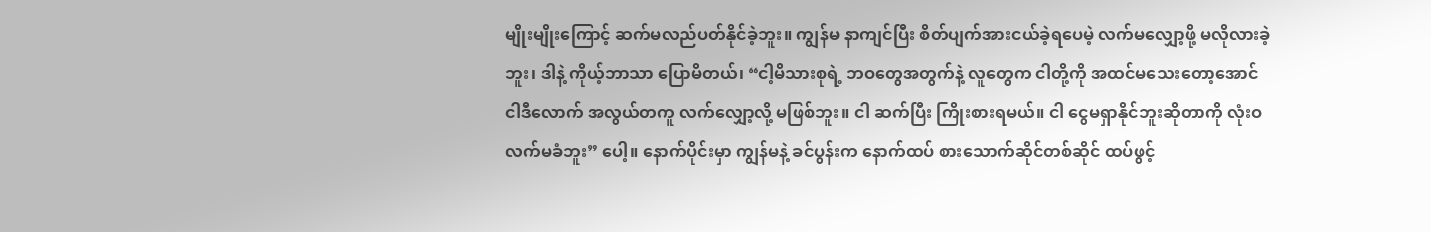မျိုးမျိုးကြောင့် ဆက်မလည်ပတ်နိုင်ခဲ့ဘူး။ ကျွန်မ နာကျင်ပြီး စိတ်ပျက်အားငယ်ခဲ့ရပေမဲ့ လက်မလျှော့ဖို့ မလိုလားခဲ့ဘူး၊ ဒါနဲ့ ကိုယ့်ဘာသာ ပြောမိတယ်၊ “ငါ့မိသားစုရဲ့ ဘဝတွေအတွက်နဲ့ လူတွေက ငါတို့ကို အထင်မသေးတော့အောင် ငါဒီလောက် အလွယ်တကူ လက်လျှော့လို့ မဖြစ်ဘူး။ ငါ ဆက်ပြီး ကြိုးစားရမယ်။ ငါ ငွေမရှာနိုင်ဘူးဆိုတာကို လုံးဝ လက်မခံဘူး” ပေါ့။ နောက်ပိုင်းမှာ ကျွန်မနဲ့ ခင်ပွန်းက နောက်ထပ် စားသောက်ဆိုင်တစ်ဆိုင် ထပ်ဖွင့်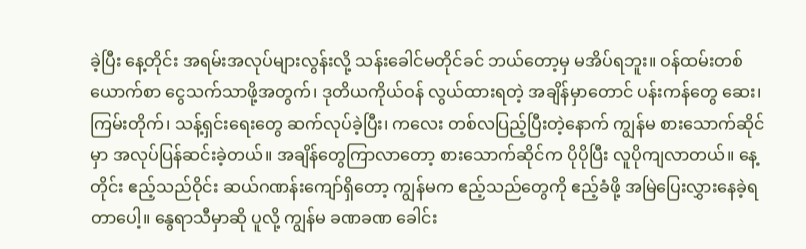ခဲ့ပြီး နေ့တိုင်း အရမ်းအလုပ်များလွန်းလို့ သန်းခေါင်မတိုင်ခင် ဘယ်တော့မှ မအိပ်ရဘူး။ ဝန်ထမ်းတစ်ယောက်စာ ငွေသက်သာဖို့အတွက်၊ ဒုတိယကိုယ်ဝန် လွယ်ထားရတဲ့ အချိန်မှာတောင် ပန်းကန်တွေ ဆေး၊ ကြမ်းတိုက်၊ သန့်ရှင်းရေးတွေ ဆက်လုပ်ခဲ့ပြီး၊ ကလေး တစ်လပြည့်ပြီးတဲ့နောက် ကျွန်မ စားသောက်ဆိုင်မှာ အလုပ်ပြန်ဆင်းခဲ့တယ်။ အချိန်တွေကြာလာတော့ စားသောက်ဆိုင်က ပိုပိုပြီး လူပိုကျလာတယ်။ နေ့တိုင်း ဧည့်သည်ဝိုင်း ဆယ်ဂဏန်းကျော်ရှိတော့ ကျွန်မက ဧည့်သည်တွေကို ဧည့်ခံဖို့ အမြဲပြေးလွှားနေခဲ့ရတာပေါ့။ နွေရာသီမှာဆို ပူလို့ ကျွန်မ ခဏခဏ ခေါင်း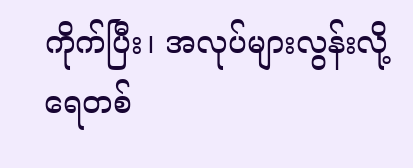ကိုက်ပြီး၊ အလုပ်များလွန်းလို့ ရေတစ်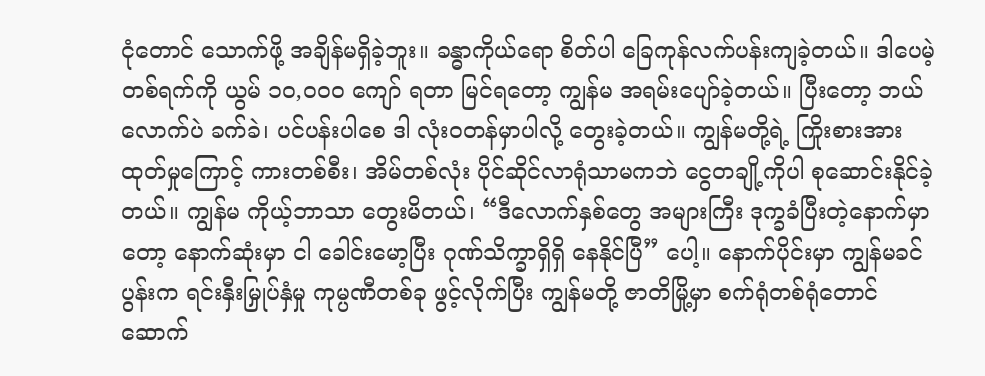ငုံတောင် သောက်ဖို့ အချိန်မရှိခဲ့ဘူး။ ခန္ဓာကိုယ်ရော စိတ်ပါ ခြေကုန်လက်ပန်းကျခဲ့တယ်။ ဒါပေမဲ့ တစ်ရက်ကို ယွမ် ၁၀,၀၀၀ ကျော် ရတာ မြင်ရတော့ ကျွန်မ အရမ်းပျော်ခဲ့တယ်။ ပြီးတော့ ဘယ်လောက်ပဲ ခက်ခဲ၊ ပင်ပန်းပါစေ ဒါ လုံးဝတန်မှာပါလို့ တွေးခဲ့တယ်။ ကျွန်မတို့ရဲ့ ကြိုးစားအားထုတ်မှုကြောင့် ကားတစ်စီး၊ အိမ်တစ်လုံး ပိုင်ဆိုင်လာရုံသာမကဘဲ ငွေတချို့ကိုပါ စုဆောင်းနိုင်ခဲ့တယ်။ ကျွန်မ ကိုယ့်ဘာသာ တွေးမိတယ်၊ “ဒီလောက်နှစ်တွေ အများကြီး ဒုက္ခခံပြီးတဲ့နောက်မှာတော့ နောက်ဆုံးမှာ ငါ ခေါင်းမော့ပြီး ဂုဏ်သိက္ခာရှိရှိ နေနိုင်ပြီ” ပေါ့။ နောက်ပိုင်းမှာ ကျွန်မခင်ပွန်းက ရင်းနှီးမြှုပ်နှံမှု ကုမ္ပဏီတစ်ခု ဖွင့်လိုက်ပြီး ကျွန်မတို့ ဇာတိမြို့မှာ စက်ရုံတစ်ရုံတောင် ဆောက်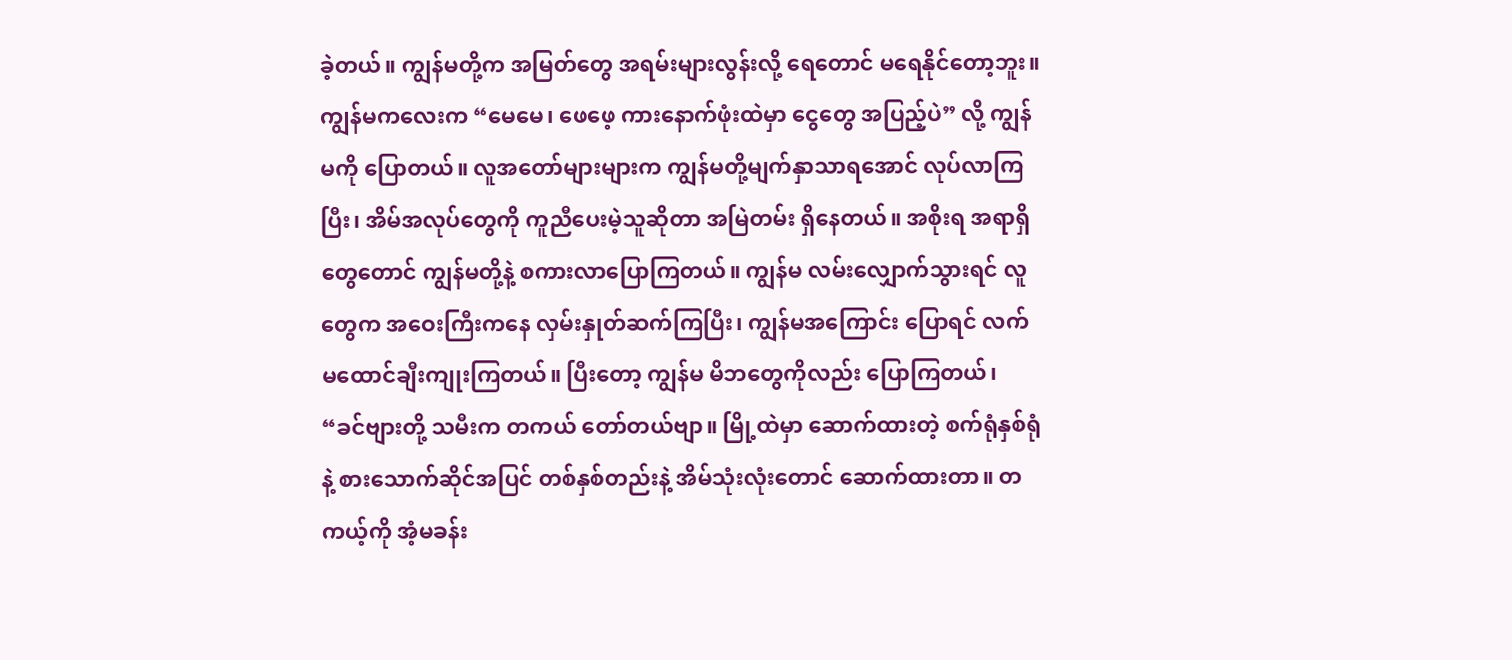ခဲ့တယ်။ ကျွန်မတို့က အမြတ်တွေ အရမ်းများလွန်းလို့ ရေတောင် မရေနိုင်တော့ဘူး။ ကျွန်မကလေးက “မေမေ၊ ဖေဖေ့ ကားနောက်ဖုံးထဲမှာ ငွေတွေ အပြည့်ပဲ” လို့ ကျွန်မကို ပြောတယ်။ လူအတော်များများက ကျွန်မတို့မျက်နှာသာရအောင် လုပ်လာကြပြီး၊ အိမ်အလုပ်တွေကို ကူညီပေးမဲ့သူဆိုတာ အမြဲတမ်း ရှိနေတယ်။ အစိုးရ အရာရှိတွေတောင် ကျွန်မတို့နဲ့ စကားလာပြောကြတယ်။ ကျွန်မ လမ်းလျှောက်သွားရင် လူတွေက အဝေးကြီးကနေ လှမ်းနှုတ်ဆက်ကြပြီး၊ ကျွန်မအကြောင်း ပြောရင် လက်မထောင်ချီးကျုးကြတယ်။ ပြီးတော့ ကျွန်မ မိဘတွေကိုလည်း ပြောကြတယ်၊ “ခင်ဗျားတို့ သမီးက တကယ် တော်တယ်ဗျာ။ မြို့ထဲမှာ ဆောက်ထားတဲ့ စက်ရုံနှစ်ရုံနဲ့ စားသောက်ဆိုင်အပြင် တစ်နှစ်တည်းနဲ့ အိမ်သုံးလုံးတောင် ဆောက်ထားတာ။ တကယ့်ကို အံ့မခန်း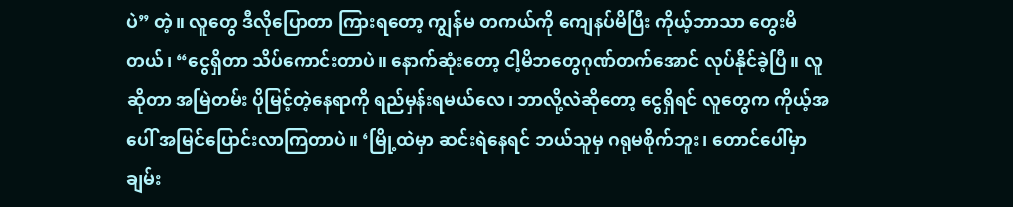ပဲ” တဲ့။ လူတွေ ဒီလိုပြောတာ ကြားရတော့ ကျွန်မ တကယ်ကို ကျေနပ်မိပြီး ကိုယ့်ဘာသာ တွေးမိတယ်၊ “ငွေရှိတာ သိပ်ကောင်းတာပဲ။ နောက်ဆုံးတော့ ငါ့မိဘတွေဂုဏ်တက်အောင် လုပ်နိုင်ခဲ့ပြီ။ လူဆိုတာ အမြဲတမ်း ပိုမြင့်တဲ့နေရာကို ရည်မှန်းရမယ်လေ၊ ဘာလို့လဲဆိုတော့ ငွေရှိရင် လူတွေက ကိုယ့်အပေါ် အမြင်ပြောင်းလာကြတာပဲ။ ‘မြို့ထဲမှာ ဆင်းရဲနေရင် ဘယ်သူမှ ဂရုမစိုက်ဘူး၊ တောင်ပေါ်မှာ ချမ်း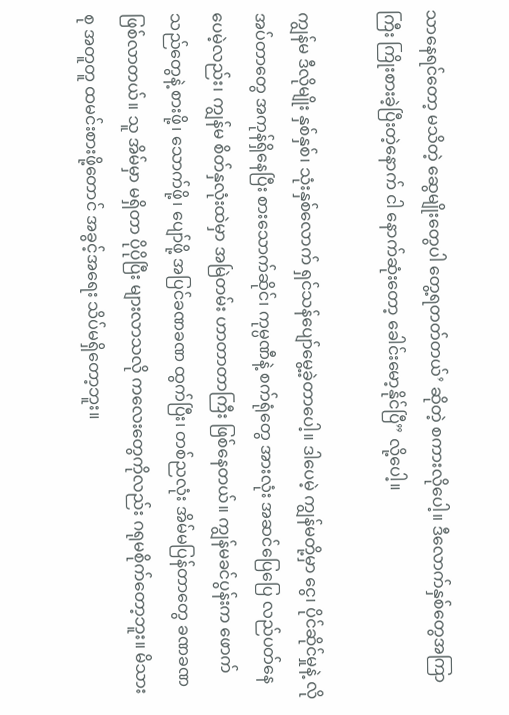သာနေရင်တော့ မသိတဲ့ ဆွေမျိုးတွေပါ တွေ့ရတတ်တယ်’ ဆိုတဲ့ စကားလိုပေါ့။ ဒီလောက်နှစ်တွေအကြာကြီး ကြိုးစားခဲ့ပြီးတဲ့နောက် ငါ နောက်ဆုံးတော့ ခေါင်းမော့နိုင်ပြီ” လို့ပေါ့။

ကျွန်မ ဒီလိုမျိုး နှစ်နှစ်၊ သုံးနှစ်လောက် ရှင်သန်ပျော်မွေ့ခဲ့တာပေါ့။ ဒါပေမဲ့ ကျွန်မတို့မှာ ငွေ၊ ပိုင်ဆိုင်မှုနဲ့ လိုအပ်တာတွေ အကုန်ရှိနေပြီး စားသောက်ဆိုင်၊ ကုမ္ပဏီနဲ့ စက်ရုံတွေ အားလုံး အဆင်ပြေပြေ လည်ပတ်နေပေမဲ့လည်း၊ ကျွန်မ စိတ်နှလုံးထဲမှာ အမြဲတမ်း ဟာတာတာကြီး ဖြစ်နေတယ်။ ကျွန်မခင်ပွန်းက ဖောက်သည်တွေနဲ့ စားဖို့၊ သောက်ဖို့၊ ပျော်ဖို့ အပြင်ခဏခဏ ထွက်ပြီး၊ တစ်ညလုံး အိမ်မပြန်တာတွေ ခဏခဏ ဖြစ်လာတယ်။ သူ အိမ်မှာ မရှိတာ ပိုပိုပြီး များလာသလို ကလေးတွေကိုလည်း ဂရုမစိုက်တော့ဘူး။ မိသားစု အတူတူ ထမင်းစားဖို့တောင် အခွင့်အရေး သိပ်မရှိတော့ဘူး။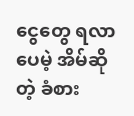ငွေတွေ ရလာပေမဲ့ အိမ်ဆိုတဲ့ ခံစား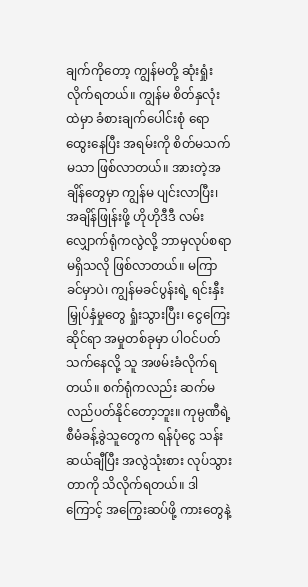ချက်ကိုတော့ ကျွန်မတို့ ဆုံးရှုံးလိုက်ရတယ်။ ကျွန်မ စိတ်နှလုံးထဲမှာ ခံစားချက်ပေါင်းစုံ ရောထွေးနေပြီး အရမ်းကို စိတ်မသက်မသာ ဖြစ်လာတယ်။ အားတဲ့အချိန်တွေမှာ ကျွန်မ ပျင်းလာပြီး၊ အချိန်ဖြုန်းဖို့ ဟိုဟိုဒီဒီ လမ်းလျှောက်ရုံကလွဲလို့ ဘာမှလုပ်စရာမရှိသလို ဖြစ်လာတယ်။ မကြာခင်မှာပဲ၊ ကျွန်မခင်ပွန်းရဲ့ ရင်းနှီးမြှုပ်နှံမှုတွေ ရှုံးသွားပြီး၊ ငွေကြေးဆိုင်ရာ အမှုတစ်ခုမှာ ပါဝင်ပတ်သက်နေလို့ သူ အဖမ်းခံလိုက်ရတယ်။ စက်ရုံကလည်း ဆက်မလည်ပတ်နိုင်တော့ဘူး။ ကုမ္ပဏီရဲ့ စီမံခန့်ခွဲသူတွေက ရန်ပုံငွေ သန်းဆယ်ချီပြီး အလွဲသုံးစား လုပ်သွားတာကို သိလိုက်ရတယ်။ ဒါကြောင့် အကြွေးဆပ်ဖို့ ကားတွေနဲ့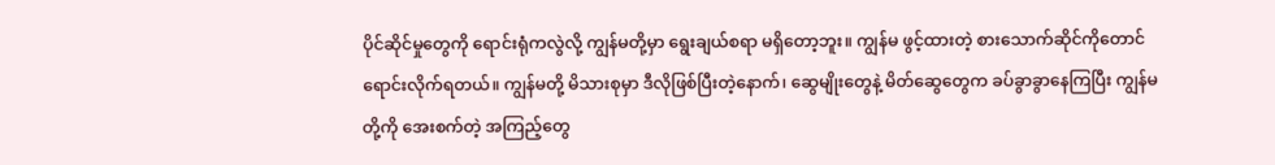ပိုင်ဆိုင်မှုတွေကို ရောင်းရုံကလွဲလို့ ကျွန်မတို့မှာ ရွေးချယ်စရာ မရှိတော့ဘူး။ ကျွန်မ ဖွင့်ထားတဲ့ စားသောက်ဆိုင်ကိုတောင် ရောင်းလိုက်ရတယ်။ ကျွန်မတို့ မိသားစုမှာ ဒီလိုဖြစ်ပြီးတဲ့နောက်၊ ဆွေမျိုးတွေနဲ့ မိတ်ဆွေတွေက ခပ်ခွာခွာနေကြပြီး ကျွန်မတို့ကို အေးစက်တဲ့ အကြည့်တွေ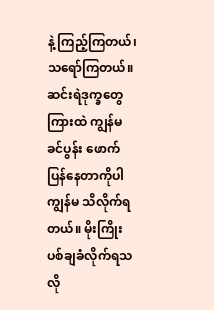နဲ့ ကြည့်ကြတယ်၊ သရော်ကြတယ်။ ဆင်းရဲဒုက္ခတွေကြားထဲ ကျွန်မခင်ပွန်း ဖောက်ပြန်နေတာကိုပါ ကျွန်မ သိလိုက်ရတယ်။ မိုးကြိုးပစ်ချခံလိုက်ရသလို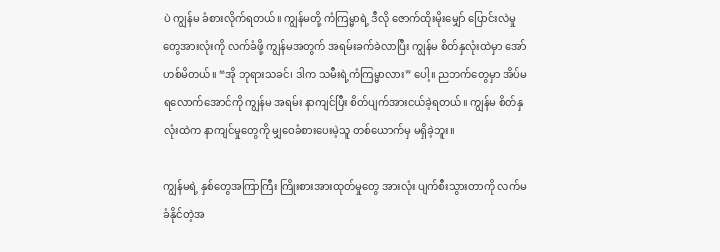ပဲ ကျွန်မ ခံစားလိုက်ရတယ်။ ကျွန်မတို့ ကံကြမ္မာရဲ့ ဒီလို ဇောက်ထိုးမိုးမျှော် ပြောင်းလဲမှုတွေအားလုံးကို လက်ခံဖို့ ကျွန်မအတွက် အရမ်းခက်ခဲလာပြီး ကျွန်မ စိတ်နှလုံးထဲမှာ အော်ဟစ်မိတယ်။ “အို ဘုရားသခင်၊ ဒါက သမီးရဲ့ကံကြမ္မာလား” ပေါ့။ ညဘက်တွေမှာ အိပ်မရလောက်အောင်ကို ကျွန်မ အရမ်း နာကျင်ပြီး စိတ်ပျက်အားငယ်ခဲ့ရတယ်။ ကျွန်မ စိတ်နှလုံးထဲက နာကျင်မှုတွေကို မျှဝေခံစားပေးမဲ့သူ တစ်ယောက်မှ မရှိခဲ့ဘူး။

ကျွန်မရဲ့ နှစ်တွေအကြာကြီး ကြိုးစားအားထုတ်မှုတွေ အားလုံး ပျက်စီးသွားတာကို လက်မခံနိုင်တဲ့အ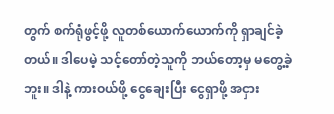တွက် စက်ရုံဖွင့်ဖို့ လူတစ်ယောက်ယောက်ကို ရှာချင်ခဲ့တယ်။ ဒါပေမဲ့ သင့်တော်တဲ့သူကို ဘယ်တော့မှ မတွေ့ခဲ့ဘူး။ ဒါနဲ့ ကားဝယ်ဖို့ ငွေချေးပြီး ငွေရှာဖို့ အငှား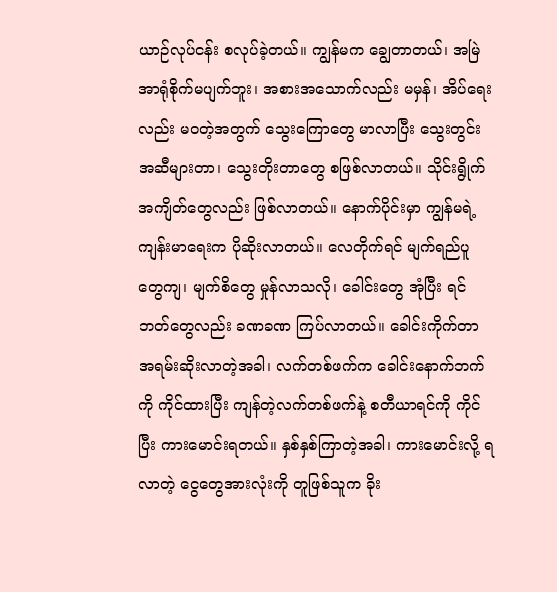ယာဉ်လုပ်ငန်း စလုပ်ခဲ့တယ်။ ကျွန်မက ချွေတာတယ်၊ အမြဲ အာရုံစိုက်မပျက်ဘူး၊ အစားအသောက်လည်း မမှန်၊ အိပ်ရေးလည်း မဝတဲ့အတွက် သွေးကြောတွေ မာလာပြီး သွေးတွင်းအဆီများတာ၊ သွေးတိုးတာတွေ စဖြစ်လာတယ်။ သိုင်းရွိုက်အကျိတ်တွေလည်း ဖြစ်လာတယ်။ နောက်ပိုင်းမှာ ကျွန်မရဲ့ ကျန်းမာရေးက ပိုဆိုးလာတယ်။ လေတိုက်ရင် မျက်ရည်ပူတွေကျ၊ မျက်စိတွေ မှုန်လာသလို၊ ခေါင်းတွေ အုံပြီး ရင်ဘတ်တွေလည်း ခဏခဏ ကြပ်လာတယ်။ ခေါင်းကိုက်တာ အရမ်းဆိုးလာတဲ့အခါ၊ လက်တစ်ဖက်က ခေါင်းနောက်ဘက်ကို ကိုင်ထားပြီး ကျန်တဲ့လက်တစ်ဖက်နဲ့ စတီယာရင်ကို ကိုင်ပြီး ကားမောင်းရတယ်။ နှစ်နှစ်ကြာတဲ့အခါ၊ ကားမောင်းလို့ ရလာတဲ့ ငွေတွေအားလုံးကို တူဖြစ်သူက ခိုး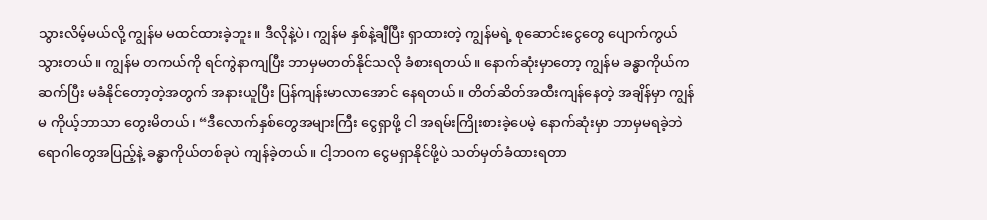သွားလိမ့်မယ်လို့ ကျွန်မ မထင်ထားခဲ့ဘူး။ ဒီလိုနဲ့ပဲ၊ ကျွန်မ နှစ်နဲ့ချီပြီး ရှာထားတဲ့ ကျွန်မရဲ့ စုဆောင်းငွေတွေ ပျောက်ကွယ်သွားတယ်။ ကျွန်မ တကယ်ကို ရင်ကွဲနာကျပြီး ဘာမှမတတ်နိုင်သလို ခံစားရတယ်။ နောက်ဆုံးမှာတော့ ကျွန်မ ခန္ဓာကိုယ်က ဆက်ပြီး မခံနိုင်တော့တဲ့အတွက် အနားယူပြီး ပြန်ကျန်းမာလာအောင် နေရတယ်။ တိတ်ဆိတ်အထီးကျန်နေတဲ့ အချိန်မှာ ကျွန်မ ကိုယ့်ဘာသာ တွေးမိတယ်၊ “ဒီလောက်နှစ်တွေအများကြီး ငွေရှာဖို့ ငါ အရမ်းကြိုးစားခဲ့ပေမဲ့ နောက်ဆုံးမှာ ဘာမှမရခဲ့ဘဲ ရောဂါတွေအပြည့်နဲ့ ခန္ဓာကိုယ်တစ်ခုပဲ ကျန်ခဲ့တယ်။ ငါ့ဘဝက ငွေမရှာနိုင်ဖို့ပဲ သတ်မှတ်ခံထားရတာ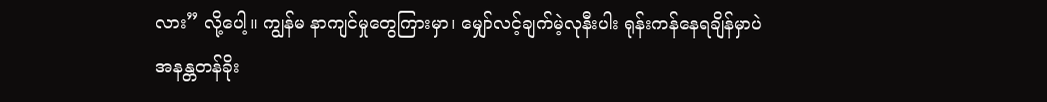လား” လို့ပေါ့။ ကျွန်မ နာကျင်မှုတွေကြားမှာ၊ မျှော်လင့်ချက်မဲ့လုနီးပါး ရုန်းကန်နေရချိန်မှာပဲ အနန္တတန်ခိုး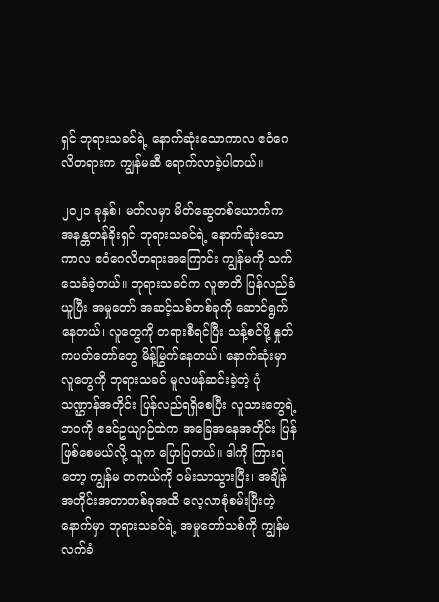ရှင် ဘုရားသခင်ရဲ့ နောက်ဆုံးသောကာလ ဧဝံဂေလိတရားက ကျွန်မဆီ ရောက်လာခဲ့ပါတယ်။

၂၀၂၁ ခုနှစ်၊ မတ်လမှာ မိတ်ဆွေတစ်ယောက်က အနန္တတန်ခိုးရှင် ဘုရားသခင်ရဲ့ နောက်ဆုံးသော ကာလ ဧဝံဂေလိတရားအကြောင်း ကျွန်မကို သက်သေခံခဲ့တယ်။ ဘုရားသခင်က လူဇာတိ ပြန်လည်ခံယူပြီး အမှုတော် အဆင့်သစ်တစ်ခုကို ဆောင်ရွက်နေတယ်၊ လူတွေကို တရားစီရင်ပြီး သန့်စင်ဖို့ နှုတ်ကပတ်တော်တွေ မိန့်မြွက်နေတယ်၊ နောက်ဆုံးမှာ လူတွေကို ဘုရားသခင် မူလဖန်ဆင်းခဲ့တဲ့ ပုံသဏ္ဌာန်အတိုင်း ပြန်လည်ရရှိစေပြီး လူသားတွေရဲ့ ဘဝကို ဧဒင်ဥယျာဉ်ထဲက အခြေအနေအတိုင်း ပြန်ဖြစ်စေမယ်လို့ သူက ပြောပြတယ်။ ဒါကို ကြားရတော့ ကျွန်မ တကယ်ကို ဝမ်းသာသွားပြီး၊ အချိန်အတိုင်းအတာတစ်ခုအထိ လေ့လာစုံစမ်းပြီးတဲ့နောက်မှာ ဘုရားသခင်ရဲ့ အမှုတော်သစ်ကို ကျွန်မ လက်ခံ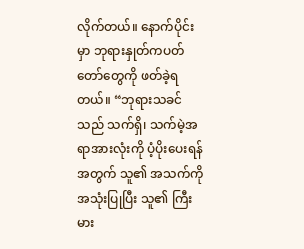လိုက်တယ်။ နောက်ပိုင်းမှာ ဘုရားနှုတ်ကပတ်တော်တွေကို ဖတ်ခဲ့ရတယ်။ “ဘုရားသခင်သည် သက်ရှိ၊ သက်မဲ့အရာအားလုံးကို ပံ့ပိုးပေးရန်အတွက် သူ၏ အသက်ကို အသုံးပြုပြီး သူ၏ ကြီးမား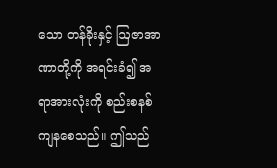သော တန်ခိုးနှင့် ဩဇာအာဏာတို့ကို အရင်းခံ၍ အရာအားလုံးကို စည်းစနစ်ကျနစေသည်။ ဤသည်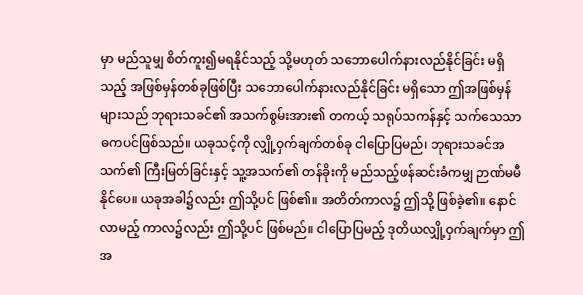မှာ မည်သူမျှ စိတ်ကူး၍မရနိုင်သည့် သို့မဟုတ် သဘောပေါက်နားလည်နိုင်ခြင်း မရှိသည့် အဖြစ်မှန်တစ်ခုဖြစ်ပြီး သဘောပေါက်နားလည်နိုင်ခြင်း မရှိသော ဤအဖြစ်မှန်များသည် ဘုရားသခင်၏ အသက်စွမ်းအား၏ တကယ့် သရုပ်သကန်နှင့် သက်သေသာဓကပင်ဖြစ်သည်။ ယခုသင့်ကို လျှို့ဝှက်ချက်တစ်ခု ငါပြောပြမည်၊ ဘုရားသခင်အသက်၏ ကြီးမြတ်ခြင်းနှင့် သူ့အသက်၏ တန်ခိုးကို မည်သည့်ဖန်ဆင်းခံကမျှ ဉာဏ်မမီနိုင်ပေ။ ယခုအခါ၌လည်း ဤသို့ပင် ဖြစ်၏။ အတိတ်ကာလ၌ ဤသို့ ဖြစ်ခဲ့၏။ နောင်လာမည့် ကာလ၌လည်း ဤသို့ပင် ဖြစ်မည်။ ငါပြောပြမည့် ဒုတိယလျှို့ဝှက်ချက်မှာ ဤအ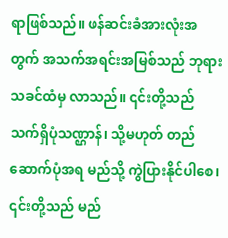ရာဖြစ်သည်။ ဖန်ဆင်းခံအားလုံးအတွက် အသက်အရင်းအမြစ်သည် ဘုရားသခင်ထံမှ လာသည်။ ၎င်းတို့သည် သက်ရှိပုံသဏ္ဌာန်၊ သို့မဟုတ် တည်ဆောက်ပုံအရ မည်သို့ ကွဲပြားနိုင်ပါစေ၊ ၎င်းတို့သည် မည်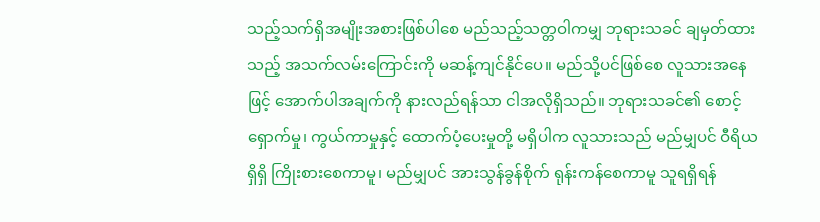သည့်သက်ရှိအမျိုးအစားဖြစ်ပါစေ မည်သည့်သတ္တဝါကမျှ ဘုရားသခင် ချမှတ်ထားသည့် အသက်လမ်းကြောင်းကို မဆန့်ကျင်နိုင်ပေ။ မည်သို့ပင်ဖြစ်စေ လူသားအနေဖြင့် အောက်ပါအချက်ကို နားလည်ရန်သာ ငါအလိုရှိသည်။ ဘုရားသခင်၏ စောင့်ရှောက်မှု၊ ကွယ်ကာမှုနှင့် ထောက်ပံ့ပေးမှုတို့ မရှိပါက လူသားသည် မည်မျှပင် ဝီရိယရှိရှိ ကြိုးစားစေကာမူ၊ မည်မျှပင် အားသွန်ခွန်စိုက် ရုန်းကန်စေကာမူ သူရရှိရန်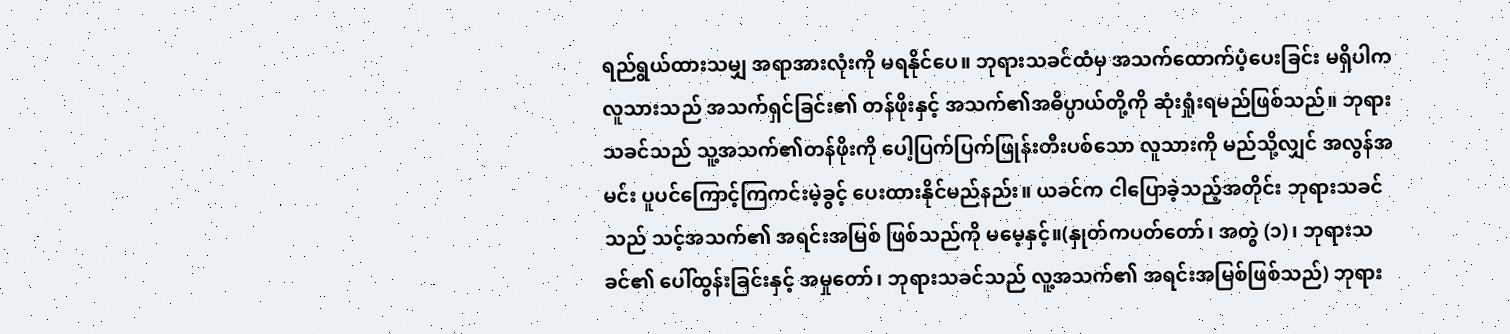ရည်ရွယ်ထားသမျှ အရာအားလုံးကို မရနိုင်ပေ။ ဘုရားသခင်ထံမှ အသက်ထောက်ပံ့ပေးခြင်း မရှိပါက လူသားသည် အသက်ရှင်ခြင်း၏ တန်ဖိုးနှင့် အသက်၏အဓိပ္ပာယ်တို့ကို ဆုံးရှုံးရမည်ဖြစ်သည်။ ဘုရားသခင်သည် သူ့အသက်၏တန်ဖိုးကို ပေါ့ပြက်ပြက်ဖြုန်းတီးပစ်သော လူသားကို မည်သို့လျှင် အလွန်အမင်း ပူပင်ကြောင့်ကြကင်းမဲ့ခွင့် ပေးထားနိုင်မည်နည်း။ ယခင်က ငါပြောခဲ့သည့်အတိုင်း ဘုရားသခင်သည် သင့်အသက်၏ အရင်းအမြစ် ဖြစ်သည်ကို မမေ့နှင့်။(နှုတ်ကပတ်တော်၊ အတွဲ (၁)၊ ဘုရားသခင်၏ ပေါ်ထွန်းခြင်းနှင့် အမှုတော်၊ ဘုရားသခင်သည် လူ့အသက်၏ အရင်းအမြစ်ဖြစ်သည်) ဘုရား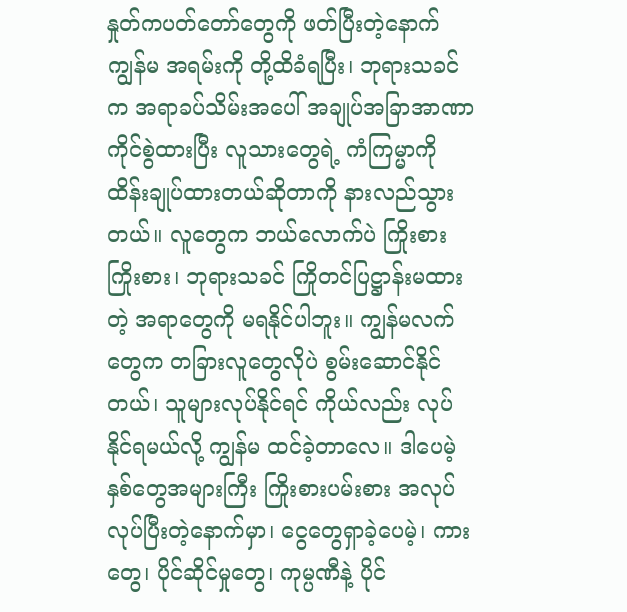နှုတ်ကပတ်တော်တွေကို ဖတ်ပြီးတဲ့နောက် ကျွန်မ အရမ်းကို တို့ထိခံရပြီး၊ ဘုရားသခင်က အရာခပ်သိမ်းအပေါ် အချုပ်အခြာအာဏာ ကိုင်စွဲထားပြီး လူသားတွေရဲ့ ကံကြမ္မာကို ထိန်းချုပ်ထားတယ်ဆိုတာကို နားလည်သွားတယ်။ လူတွေက ဘယ်လောက်ပဲ ကြိုးစားကြိုးစား၊ ဘုရားသခင် ကြိုတင်ပြဋ္ဌာန်းမထားတဲ့ အရာတွေကို မရနိုင်ပါဘူး။ ကျွန်မလက်တွေက တခြားလူတွေလိုပဲ စွမ်းဆောင်နိုင်တယ်၊ သူများလုပ်နိုင်ရင် ကိုယ်လည်း လုပ်နိုင်ရမယ်လို့ ကျွန်မ ထင်ခဲ့တာလေ။ ဒါပေမဲ့ နှစ်တွေအများကြီး ကြိုးစားပမ်းစား အလုပ်လုပ်ပြီးတဲ့နောက်မှာ၊ ငွေတွေရှာခဲ့ပေမဲ့၊ ကားတွေ၊ ပိုင်ဆိုင်မှုတွေ၊ ကုမ္ပဏီနဲ့ ပိုင်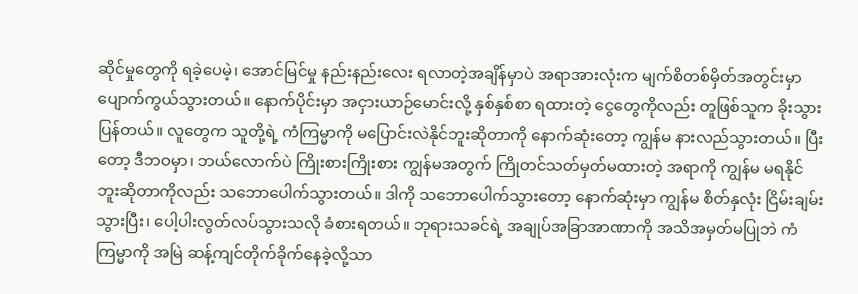ဆိုင်မှုတွေကို ရခဲ့ပေမဲ့၊ အောင်မြင်မှု နည်းနည်းလေး ရလာတဲ့အချိန်မှာပဲ အရာအားလုံးက မျက်စိတစ်မှိတ်အတွင်းမှာ ပျောက်ကွယ်သွားတယ်။ နောက်ပိုင်းမှာ အငှားယာဉ်မောင်းလို့ နှစ်နှစ်စာ ရထားတဲ့ ငွေတွေကိုလည်း တူဖြစ်သူက ခိုးသွားပြန်တယ်။ လူတွေက သူတို့ရဲ့ ကံကြမ္မာကို မပြောင်းလဲနိုင်ဘူးဆိုတာကို နောက်ဆုံးတော့ ကျွန်မ နားလည်သွားတယ်။ ပြီးတော့ ဒီဘဝမှာ၊ ဘယ်လောက်ပဲ ကြိုးစားကြိုးစား ကျွန်မအတွက် ကြိုတင်သတ်မှတ်မထားတဲ့ အရာကို ကျွန်မ မရနိုင်ဘူးဆိုတာကိုလည်း သဘောပေါက်သွားတယ်။ ဒါကို သဘောပေါက်သွားတော့ နောက်ဆုံးမှာ ကျွန်မ စိတ်နှလုံး ငြိမ်းချမ်းသွားပြီး၊ ပေါ့ပါးလွတ်လပ်သွားသလို ခံစားရတယ်။ ဘုရားသခင်ရဲ့ အချုပ်အခြာအာဏာကို အသိအမှတ်မပြုဘဲ ကံကြမ္မာကို အမြဲ ဆန့်ကျင်တိုက်ခိုက်နေခဲ့လို့သာ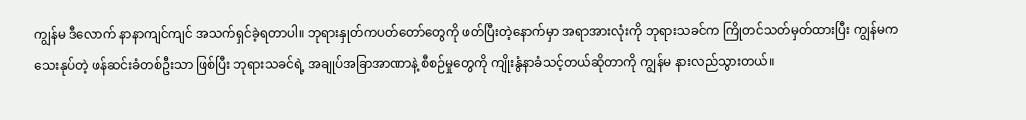ကျွန်မ ဒီလောက် နာနာကျင်ကျင် အသက်ရှင်ခဲ့ရတာပါ။ ဘုရားနှုတ်ကပတ်တော်တွေကို ဖတ်ပြီးတဲ့နောက်မှာ အရာအားလုံးကို ဘုရားသခင်က ကြိုတင်သတ်မှတ်ထားပြီး ကျွန်မက သေးနုပ်တဲ့ ဖန်ဆင်းခံတစ်ဦးသာ ဖြစ်ပြီး ဘုရားသခင်ရဲ့ အချုပ်အခြာအာဏာနဲ့ စီစဉ်မှုတွေကို ကျိုးနွံနာခံသင့်တယ်ဆိုတာကို ကျွန်မ နားလည်သွားတယ်။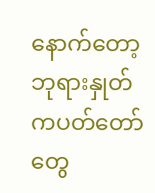နောက်တော့ ဘုရားနှုတ်ကပတ်တော်တွေ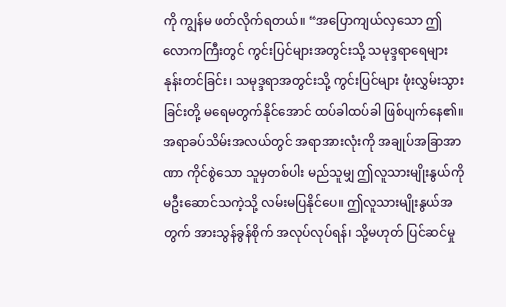ကို ကျွန်မ ဖတ်လိုက်ရတယ်။ “အပြောကျယ်လှသော ဤလောကကြီးတွင် ကွင်းပြင်များအတွင်းသို့ သမုဒ္ဒရာရေများ နုန်းတင်ခြင်း၊ သမုဒ္ဒရာအတွင်းသို့ ကွင်းပြင်များ ဖုံးလွှမ်းသွားခြင်းတို့ မရေမတွက်နိုင်အောင် ထပ်ခါထပ်ခါ ဖြစ်ပျက်နေ၏။ အရာခပ်သိမ်းအလယ်တွင် အရာအားလုံးကို အချုပ်အခြာအာဏာ ကိုင်စွဲသော သူမှတစ်ပါး မည်သူမျှ ဤလူသားမျိုးနွယ်ကို မဦးဆောင်သကဲ့သို့ လမ်းမပြနိုင်ပေ။ ဤလူသားမျိုးနွယ်အတွက် အားသွန်ခွန်စိုက် အလုပ်လုပ်ရန်၊ သို့မဟုတ် ပြင်ဆင်မှု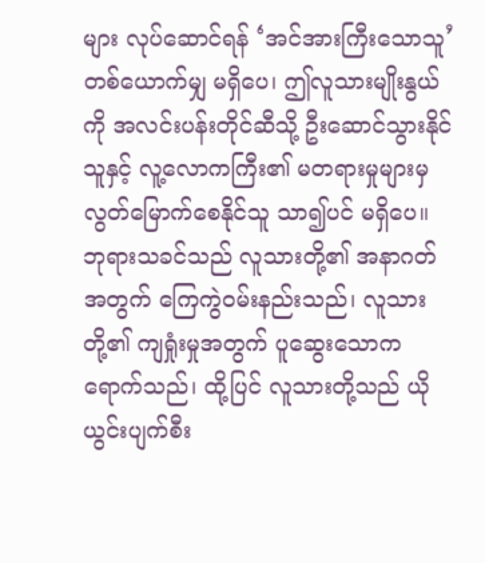များ လုပ်ဆောင်ရန် ‘အင်အားကြီးသောသူ’ တစ်ယောက်မျှ မရှိပေ၊ ဤလူသားမျိုးနွယ်ကို အလင်းပန်းတိုင်ဆီသို့ ဦးဆောင်သွားနိုင်သူနှင့် လူ့လောကကြီး၏ မတရားမှုများမှ လွတ်မြောက်စေနိုင်သူ သာ၍ပင် မရှိပေ။ ဘုရားသခင်သည် လူသားတို့၏ အနာဂတ်အတွက် ကြေကွဲဝမ်းနည်းသည်၊ လူသားတို့၏ ကျရှုံးမှုအတွက် ပူဆွေးသောက ရောက်သည်၊ ထို့ပြင် လူသားတို့သည် ယိုယွင်းပျက်စီး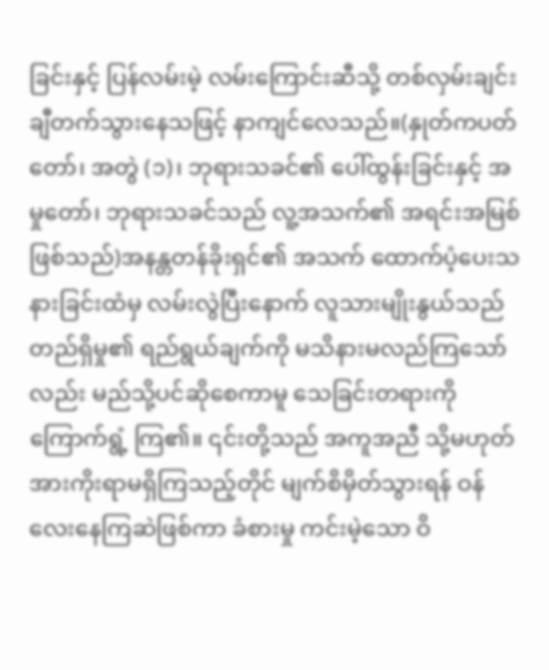ခြင်းနှင့် ပြန်လမ်းမဲ့ လမ်းကြောင်းဆီသို့ တစ်လှမ်းချင်း ချီတက်သွားနေသဖြင့် နာကျင်လေသည်။(နှုတ်ကပတ်တော်၊ အတွဲ (၁)၊ ဘုရားသခင်၏ ပေါ်ထွန်းခြင်းနှင့် အမှုတော်၊ ဘုရားသခင်သည် လူ့အသက်၏ အရင်းအမြစ်ဖြစ်သည်)အနန္တတန်ခိုးရှင်၏ အသက် ထောက်ပံ့ပေးသနားခြင်းထံမှ လမ်းလွဲပြီးနောက် လူသားမျိုးနွယ်သည် တည်ရှိမှု၏ ရည်ရွယ်ချက်ကို မသိနားမလည်ကြသော်လည်း မည်သို့ပင်ဆိုစေကာမူ သေခြင်းတရားကို ကြောက်ရွံ့ ကြ၏။ ၎င်းတို့သည် အကူအညီ သို့မဟုတ် အားကိုးရာမရှိကြသည့်တိုင် မျက်စိမှိတ်သွားရန် ဝန်လေးနေကြဆဲဖြစ်ကာ ခံစားမှု ကင်းမဲ့သော ဝိ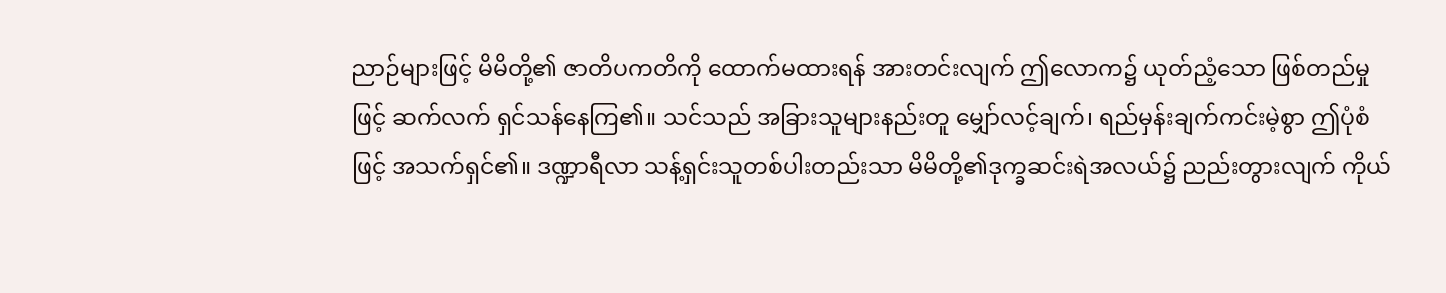ညာဉ်များဖြင့် မိမိတို့၏ ဇာတိပကတိကို ထောက်မထားရန် အားတင်းလျက် ဤလောက၌ ယုတ်ညံ့သော ဖြစ်တည်မှုဖြင့် ဆက်လက် ရှင်သန်နေကြ၏။ သင်သည် အခြားသူများနည်းတူ မျှော်လင့်ချက်၊ ရည်မှန်းချက်ကင်းမဲ့စွာ ဤပုံစံဖြင့် အသက်ရှင်၏။ ဒဏ္ဍာရီလာ သန့်ရှင်းသူတစ်ပါးတည်းသာ မိမိတို့၏ဒုက္ခဆင်းရဲအလယ်၌ ညည်းတွားလျက် ကိုယ်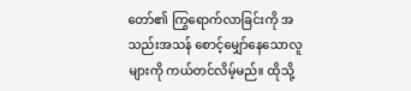တော်၏ ကြွရောက်လာခြင်းကို အသည်းအသန် စောင့်မျှော်နေသောလူများကို ကယ်တင်လိမ့်မည်။ ထိုသို့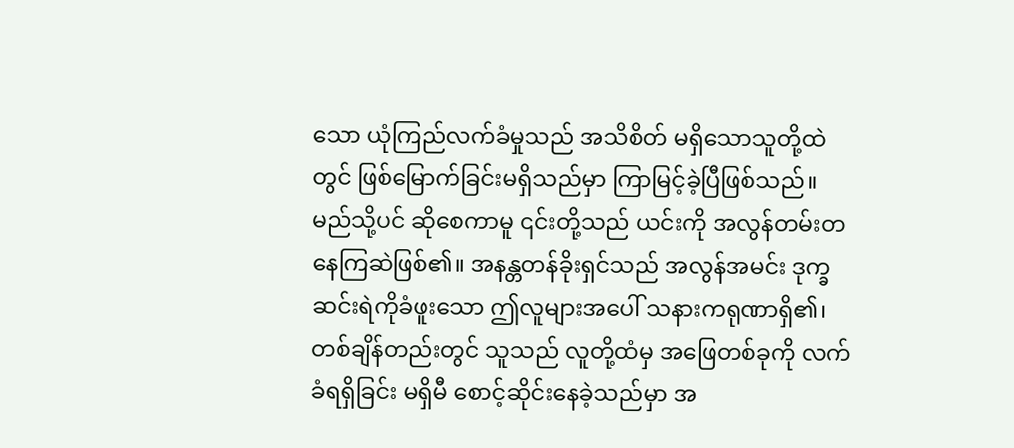သော ယုံကြည်လက်ခံမှုသည် အသိစိတ် မရှိသောသူတို့ထဲတွင် ဖြစ်မြောက်ခြင်းမရှိသည်မှာ ကြာမြင့်ခဲ့ပြီဖြစ်သည်။ မည်သို့ပင် ဆိုစေကာမူ ၎င်းတို့သည် ယင်းကို အလွန်တမ်းတနေကြဆဲဖြစ်၏။ အနန္တတန်ခိုးရှင်သည် အလွန်အမင်း ဒုက္ခဆင်းရဲကိုခံဖူးသော ဤလူများအပေါ် သနားကရုဏာရှိ၏၊ တစ်ချိန်တည်းတွင် သူသည် လူတို့ထံမှ အဖြေတစ်ခုကို လက်ခံရရှိခြင်း မရှိမီ စောင့်ဆိုင်းနေခဲ့သည်မှာ အ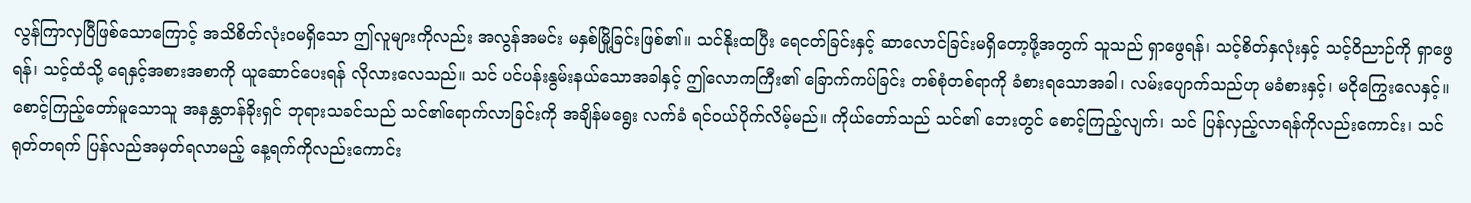လွန်ကြာလှပြီဖြစ်သောကြောင့် အသိစိတ်လုံးဝမရှိသော ဤလူများကိုလည်း အလွန်အမင်း မနှစ်မြို့ခြင်းဖြစ်၏။ သင်နိုးထပြီး ရေငတ်ခြင်းနှင့် ဆာလောင်ခြင်းမရှိတော့ဖို့အတွက် သူသည် ရှာဖွေရန်၊ သင့်စိတ်နှလုံးနှင့် သင့်ဝိညာဉ်ကို ရှာဖွေရန်၊ သင့်ထံသို့ ရေနှင့်အစားအစာကို ယူဆောင်ပေးရန် လိုလားလေသည်။ သင် ပင်ပန်းနွမ်းနယ်သောအခါနှင့် ဤလောကကြီး၏ ခြောက်ကပ်ခြင်း တစ်စုံတစ်ရာကို ခံစားရသောအခါ၊ လမ်းပျောက်သည်ဟု မခံစားနှင့်၊ မငိုကြွေးလေနှင့်။ စောင့်ကြည့်တော်မူသောသူ အနန္တတန်ခိုးရှင် ဘုရားသခင်သည် သင်၏ရောက်လာခြင်းကို အချိန်မရွေး လက်ခံ ရင်ဝယ်ပိုက်လိမ့်မည်။ ကိုယ်တော်သည် သင်၏ ဘေးတွင် စောင့်ကြည့်လျက်၊ သင် ပြန်လှည့်လာရန်ကိုလည်းကောင်း၊ သင် ရုတ်တရက် ပြန်လည်အမှတ်ရလာမည့် နေ့ရက်ကိုလည်းကောင်း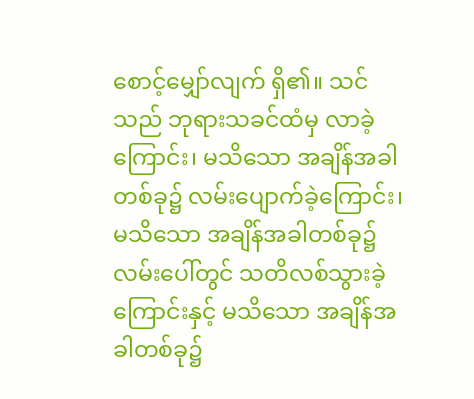စောင့်မျှော်လျက် ရှိ၏။ သင်သည် ဘုရားသခင်ထံမှ လာခဲ့ကြောင်း၊ မသိသော အချိန်အခါတစ်ခု၌ လမ်းပျောက်ခဲ့ကြောင်း၊ မသိသော အချိန်အခါတစ်ခု၌ လမ်းပေါ်တွင် သတိလစ်သွားခဲ့ကြောင်းနှင့် မသိသော အချိန်အခါတစ်ခု၌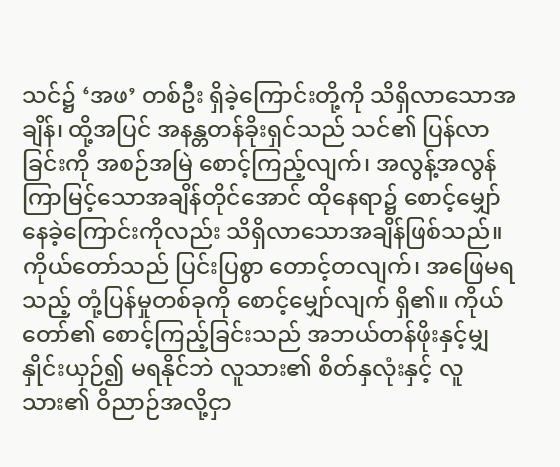သင်၌ ‘အဖ’ တစ်ဦး ရှိခဲ့ကြောင်းတို့ကို သိရှိလာသောအချိန်၊ ထို့အပြင် အနန္တတန်ခိုးရှင်သည် သင်၏ ပြန်လာခြင်းကို အစဉ်အမြဲ စောင့်ကြည့်လျက်၊ အလွန့်အလွန် ကြာမြင့်သောအချိန်တိုင်အောင် ထိုနေရာ၌ စောင့်မျှော်နေခဲ့ကြောင်းကိုလည်း သိရှိလာသောအချိန်ဖြစ်သည်။ ကိုယ်တော်သည် ပြင်းပြစွာ တောင့်တလျက်၊ အဖြေမရသည့် တုံ့ပြန်မှုတစ်ခုကို စောင့်မျှော်လျက် ရှိ၏။ ကိုယ်တော်၏ စောင့်ကြည့်ခြင်းသည် အဘယ်တန်ဖိုးနှင့်မျှ နှိုင်းယှဉ်၍ မရနိုင်ဘဲ လူသား၏ စိတ်နှလုံးနှင့် လူသား၏ ဝိညာဉ်အလို့ငှာ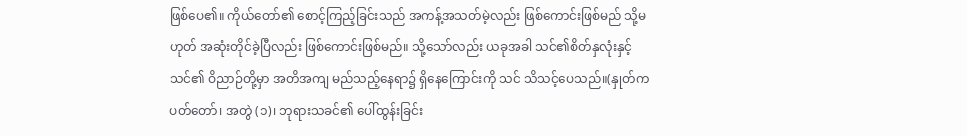ဖြစ်ပေ၏။ ကိုယ်တော်၏ စောင့်ကြည့်ခြင်းသည် အကန့်အသတ်မဲ့လည်း ဖြစ်ကောင်းဖြစ်မည် သို့မဟုတ် အဆုံးတိုင်ခဲ့ပြီလည်း ဖြစ်ကောင်းဖြစ်မည်။ သို့သော်လည်း ယခုအခါ သင်၏စိတ်နှလုံးနှင့် သင်၏ ဝိညာဉ်တို့မှာ အတိအကျ မည်သည့်နေရာ၌ ရှိနေကြောင်းကို သင် သိသင့်ပေသည်။(နှုတ်ကပတ်တော်၊ အတွဲ (၁)၊ ဘုရားသခင်၏ ပေါ်ထွန်းခြင်း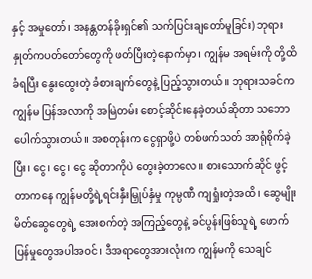နှင့် အမှုတော်၊ အနန္တတန်ခိုးရှင်၏ သက်ပြင်းချတော်မူခြင်း) ဘုရားနှုတ်ကပတ်တော်တွေကို ဖတ်ပြီးတဲ့နောက်မှာ၊ ကျွန်မ အရမ်းကို တို့ထိခံရပြီး နွေးထွေးတဲ့ ခံစားချက်တွေနဲ့ ပြည့်သွားတယ်။ ဘုရားသခင်က ကျွန်မ ပြန်အလာကို အမြဲတမ်း စောင့်ဆိုင်းနေခဲ့တယ်ဆိုတာ သဘောပေါက်သွားတယ်။ အစတုန်းက ငွေရှာဖို့ပဲ တစ်ဖက်သတ် အာရုံစိုက်ခဲ့ပြီး၊ ငွေ၊ ငွေ၊ ငွေ ဆိုတာကိုပဲ တွေးခဲ့တာလေ။ စားသောက်ဆိုင် ဖွင့်တာကနေ ကျွန်မတို့ရဲ့ရင်းနှီးမြှုပ်နှံမှု ကုမ္ပဏီ ကျရှုံးတဲ့အထိ၊ ဆွေမျိုးမိတ်ဆွေတွေရဲ့ အေးစက်တဲ့ အကြည့်တွေနဲ့ ခင်ပွန်းဖြစ်သူရဲ့ ဖောက်ပြန်မှုတွေအပါအဝင်၊ ဒီအရာတွေအားလုံးက ကျွန်မကို သေချင်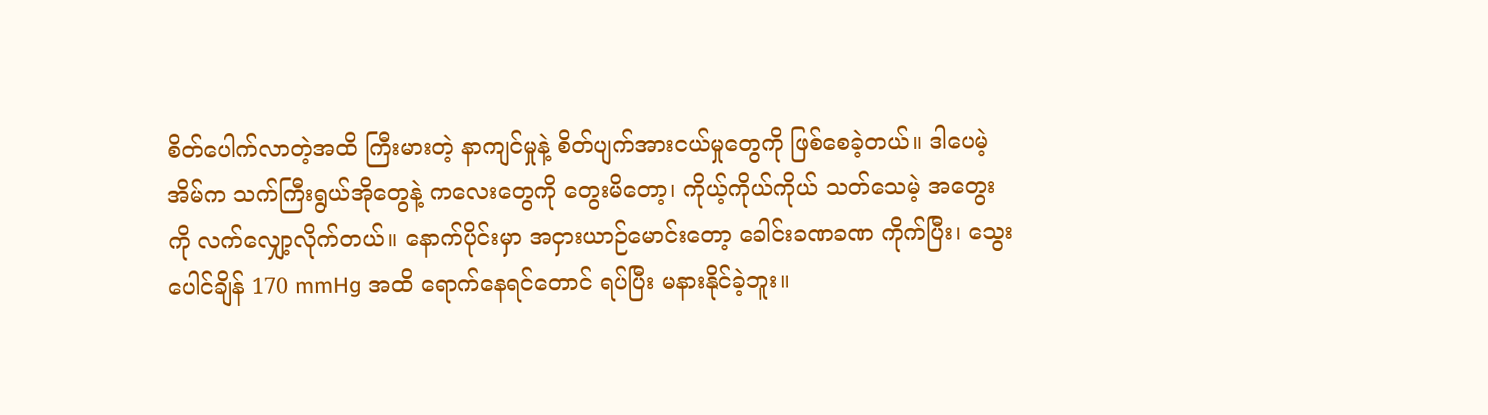စိတ်ပေါက်လာတဲ့အထိ ကြီးမားတဲ့ နာကျင်မှုနဲ့ စိတ်ပျက်အားငယ်မှုတွေကို ဖြစ်စေခဲ့တယ်။ ဒါပေမဲ့ အိမ်က သက်ကြီးရွယ်အိုတွေနဲ့ ကလေးတွေကို တွေးမိတော့၊ ကိုယ့်ကိုယ်ကိုယ် သတ်သေမဲ့ အတွေးကို လက်လျှော့လိုက်တယ်။ နောက်ပိုင်းမှာ အငှားယာဉ်မောင်းတော့ ခေါင်းခဏခဏ ကိုက်ပြီး၊ သွေးပေါင်ချိန် 170 mmHg အထိ ရောက်နေရင်တောင် ရပ်ပြီး မနားနိုင်ခဲ့ဘူး။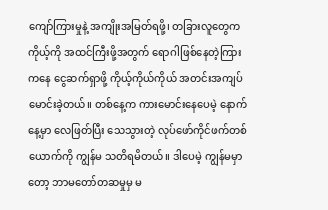ကျော်ကြားမှုနဲ့ အကျိုးအမြတ်ရဖို့၊ တခြားလူတွေက ကိုယ့်ကို အထင်ကြီးဖို့အတွက် ရောဂါဖြစ်နေတဲ့ကြားကနေ ငွေဆက်ရှာဖို့ ကိုယ့်ကိုယ်ကိုယ် အတင်းအကျပ် မောင်းခဲ့တယ်။ တစ်နေ့က ကားမောင်းနေပေမဲ့ နောက်နေ့မှာ လေဖြတ်ပြီး သေသွားတဲ့ လုပ်ဖော်ကိုင်ဖက်တစ်ယောက်ကို ကျွန်မ သတိရမိတယ်။ ဒါပေမဲ့ ကျွန်မမှာတော့ ဘာမတော်တဆမှုမှ မ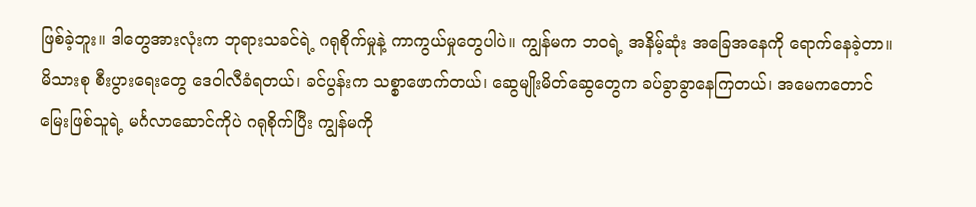ဖြစ်ခဲ့ဘူး။ ဒါတွေအားလုံးက ဘုရားသခင်ရဲ့ ဂရုစိုက်မှုနဲ့ ကာကွယ်မှုတွေပါပဲ။ ကျွန်မက ဘဝရဲ့ အနိမ့်ဆုံး အခြေအနေကို ရောက်နေခဲ့တာ။ မိသားစု စီးပွားရေးတွေ ဒေဝါလီခံရတယ်၊ ခင်ပွန်းက သစ္စာဖောက်တယ်၊ ဆွေမျိုးမိတ်ဆွေတွေက ခပ်ခွာခွာနေကြတယ်၊ အမေကတောင် မြေးဖြစ်သူရဲ့ မင်္ဂလာဆောင်ကိုပဲ ဂရုစိုက်ပြီး ကျွန်မကို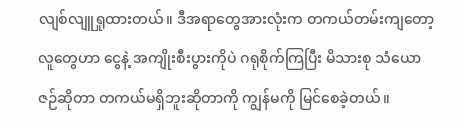လျစ်လျူရှုထားတယ်။ ဒီအရာတွေအားလုံးက တကယ်တမ်းကျတော့ လူတွေဟာ ငွေနဲ့ အကျိုးစီးပွားကိုပဲ ဂရုစိုက်ကြပြီး မိသားစု သံယောဇဉ်ဆိုတာ တကယ်မရှိဘူးဆိုတာကို ကျွန်မကို မြင်စေခဲ့တယ်။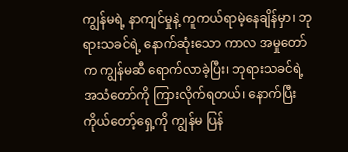ကျွန်မရဲ့ နာကျင်မှုနဲ့ ကူကယ်ရာမဲ့နေချိန်မှာ၊ ဘုရားသခင်ရဲ့ နောက်ဆုံးသော ကာလ အမှုတော်က ကျွန်မဆီ ရောက်လာခဲ့ပြီး၊ ဘုရားသခင်ရဲ့ အသံတော်ကို ကြားလိုက်ရတယ်၊ နောက်ပြီး ကိုယ်တော့်ရှေ့ကို ကျွန်မ ပြန်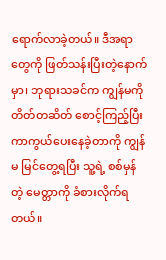ရောက်လာခဲ့တယ်။ ဒီအရာတွေကို ဖြတ်သန်းပြီးတဲ့နောက်မှာ၊ ဘုရားသခင်က ကျွန်မကို တိတ်တဆိတ် စောင့်ကြည့်ပြီး ကာကွယ်ပေးနေခဲ့တာကို ကျွန်မ မြင်တွေ့ရပြီး သူ့ရဲ့ စစ်မှန်တဲ့ မေတ္တာကို ခံစားလိုက်ရတယ်။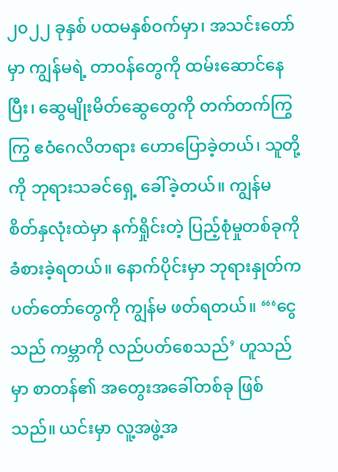၂၀၂၂ ခုနှစ် ပထမနှစ်ဝက်မှာ၊ အသင်းတော်မှာ ကျွန်မရဲ့ တာဝန်တွေကို ထမ်းဆောင်နေပြီး၊ ဆွေမျိုးမိတ်ဆွေတွေကို တက်တက်ကြွကြွ ဧဝံဂေလိတရား ဟောပြောခဲ့တယ်၊ သူတို့ကို ဘုရားသခင်ရှေ့ ခေါ်ခဲ့တယ်။ ကျွန်မ စိတ်နှလုံးထဲမှာ နက်ရှိုင်းတဲ့ ပြည့်စုံမှုတစ်ခုကို ခံစားခဲ့ရတယ်။ နောက်ပိုင်းမှာ ဘုရားနှုတ်ကပတ်တော်တွေကို ကျွန်မ ဖတ်ရတယ်။ “‘ငွေသည် ကမ္ဘာကို လည်ပတ်စေသည်’ ဟူသည်မှာ စာတန်၏ အတွေးအခေါ်တစ်ခု ဖြစ်သည်။ ယင်းမှာ လူ့အဖွဲ့အ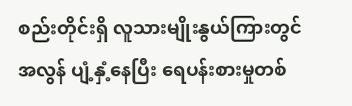စည်းတိုင်းရှိ လူသားမျိုးနွယ်ကြားတွင် အလွန် ပျံ့နှံ့နေပြီး ရေပန်းစားမှုတစ်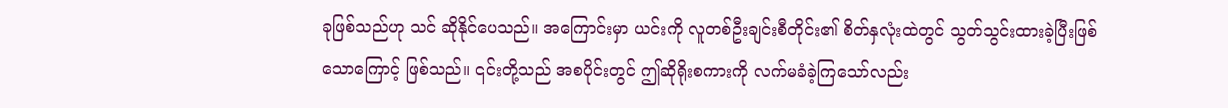ခုဖြစ်သည်ဟု သင် ဆိုနိုင်ပေသည်။ အကြောင်းမှာ ယင်းကို လူတစ်ဦးချင်းစီတိုင်း၏ စိတ်နှလုံးထဲတွင် သွတ်သွင်းထားခဲ့ပြီးဖြစ်သောကြောင့် ဖြစ်သည်။ ၎င်းတို့သည် အစပိုင်းတွင် ဤဆိုရိုးစကားကို လက်မခံခဲ့ကြသော်လည်း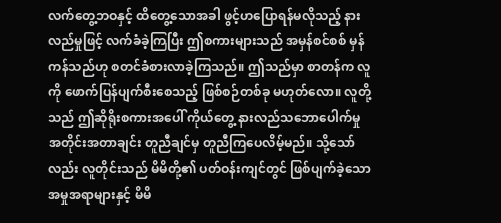လက်တွေ့ဘဝနှင့် ထိတွေ့သောအခါ ဖွင့်ဟပြောရန်မလိုသည့် နားလည်မှုဖြင့် လက်ခံခဲ့ကြပြီး ဤစကားများသည် အမှန်စင်စစ် မှန်ကန်သည်ဟု စတင်ခံစားလာခဲ့ကြသည်။ ဤသည်မှာ စာတန်က လူကို ဖောက်ပြန်ပျက်စီးစေသည့် ဖြစ်စဉ်တစ်ခု မဟုတ်လော။ လူတို့သည် ဤဆိုရိုးစကားအပေါ် ကိုယ်တွေ့ နားလည်သဘောပေါက်မှု အတိုင်းအတာချင်း တူညီချင်မှ တူညီကြပေလိမ့်မည်။ သို့သော်လည်း လူတိုင်းသည် မိမိတို့၏ ပတ်ဝန်းကျင်တွင် ဖြစ်ပျက်ခဲ့သော အမှုအရာများနှင့် မိမိ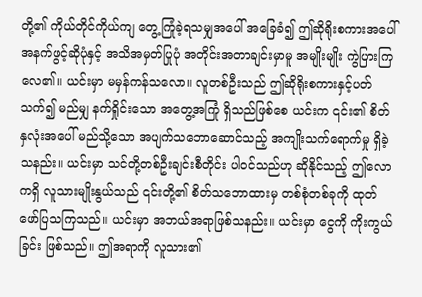တို့၏ ကိုယ်တိုင်ကိုယ်ကျ တွေ့ကြုံခဲ့ရသမျှအပေါ် အခြေခံ၍ ဤဆိုရိုးစကားအပေါ် အနက်ဖွင့်ဆိုပုံနှင့် အသိအမှတ်ပြုပုံ အတိုင်းအတာချင်းမှာမူ အမျိုးမျိုး ကွဲပြားကြလေ၏။ ယင်းမှာ မမှန်ကန်သလော။ လူတစ်ဦးသည် ဤဆိုရိုးစကားနှင့်ပတ်သက်၍ မည်မျှ နက်ရှိုင်းသော အတွေ့အကြုံ ရှိသည်ဖြစ်စေ ယင်းက ၎င်း၏ စိတ်နှလုံးအပေါ် မည်သို့သော အပျက်သဘောဆောင်သည့် အကျိုးသက်ရောက်မှု ရှိခဲ့သနည်း။ ယင်းမှာ သင်တို့တစ်ဦးချင်းစီတိုင်း ပါဝင်သည်ဟု ဆိုနိုင်သည့် ဤလောကရှိ လူသားမျိုးနွယ်သည် ၎င်းတို့၏ စိတ်သဘောထားမှ တစ်စုံတစ်ခုကို ထုတ်ဖော်ပြသကြသည်။ ယင်းမှာ အဘယ်အရာဖြစ်သနည်း။ ယင်းမှာ ငွေကို ကိုးကွယ်ခြင်း ဖြစ်သည်။ ဤအရာကို လူသား၏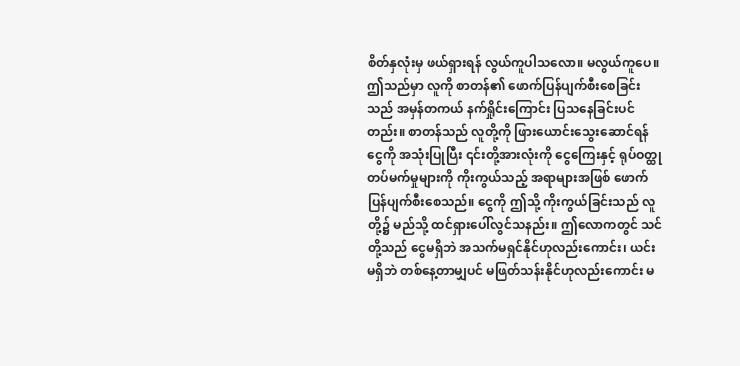စိတ်နှလုံးမှ ဖယ်ရှားရန် လွယ်ကူပါသလော။ မလွယ်ကူပေ။ ဤသည်မှာ လူကို စာတန်၏ ဖောက်ပြန်ပျက်စီးစေခြင်းသည် အမှန်တကယ် နက်ရှိုင်းကြောင်း ပြသနေခြင်းပင်တည်း။ စာတန်သည် လူတို့ကို ဖြားယောင်းသွေးဆောင်ရန် ငွေကို အသုံးပြုပြီး ၎င်းတို့အားလုံးကို ငွေကြေးနှင့် ရုပ်ဝတ္ထု တပ်မက်မှုများကို ကိုးကွယ်သည့် အရာများအဖြစ် ဖောက်ပြန်ပျက်စီးစေသည်။ ငွေကို ဤသို့ ကိုးကွယ်ခြင်းသည် လူတို့၌ မည်သို့ ထင်ရှားပေါ်လွင်သနည်း။ ဤလောကတွင် သင်တို့သည် ငွေမရှိဘဲ အသက်မရှင်နိုင်ဟုလည်းကောင်း၊ ယင်းမရှိဘဲ တစ်နေ့တာမျှပင် မဖြတ်သန်းနိုင်ဟုလည်းကောင်း မ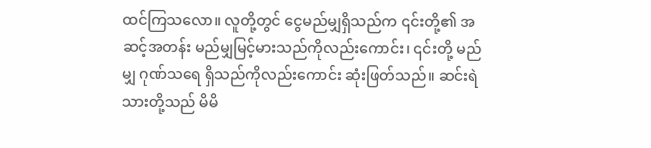ထင်ကြသလော။ လူတို့တွင် ငွေမည်မျှရှိသည်က ၎င်းတို့၏ အဆင့်အတန်း မည်မျှမြင့်မားသည်ကိုလည်းကောင်း၊ ၎င်းတို့ မည်မျှ ဂုဏ်သရေ ရှိသည်ကိုလည်းကောင်း ဆုံးဖြတ်သည်။ ဆင်းရဲသားတို့သည် မိမိ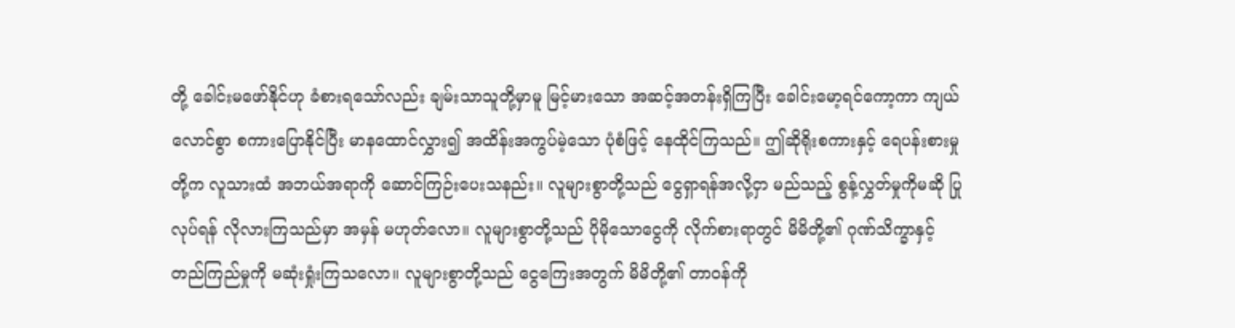တို့ ခေါင်းမဖော်နိုင်ဟု ခံစားရသော်လည်း ချမ်းသာသူတို့မှာမူ မြင့်မားသော အဆင့်အတန်းရှိကြပြီး ခေါင်းမော့ရင်ကော့ကာ ကျယ်လောင်စွာ စကားပြောနိုင်ပြီး မာနထောင်လွှား၍ အထိန်းအကွပ်မဲ့သော ပုံစံဖြင့် နေထိုင်ကြသည်။ ဤဆိုရိုးစကားနှင့် ရေပန်းစားမှုတို့က လူသားထံ အဘယ်အရာကို ဆောင်ကြဉ်းပေးသနည်း။ လူများစွာတို့သည် ငွေရှာရန်အလို့ငှာ မည်သည့် စွန့်လွှတ်မှုကိုမဆို ပြုလုပ်ရန် လိုလားကြသည်မှာ အမှန် မဟုတ်လော။ လူများစွာတို့သည် ပိုမိုသောငွေကို လိုက်စားရာတွင် မိမိတို့၏ ဂုဏ်သိက္ခာနှင့် တည်ကြည်မှုကို မဆုံးရှုံးကြသလော။ လူများစွာတို့သည် ငွေကြေးအတွက် မိမိတို့၏ တာဝန်ကို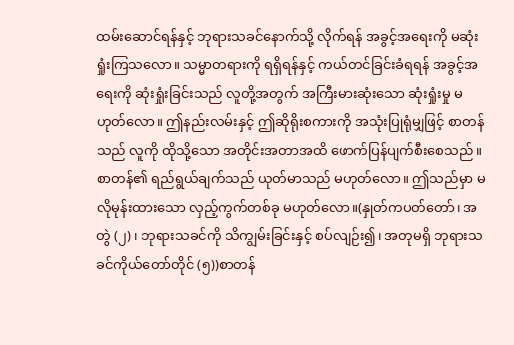ထမ်းဆောင်ရန်နှင့် ဘုရားသခင်နောက်သို့ လိုက်ရန် အခွင့်အရေးကို မဆုံးရှုံးကြသလော။ သမ္မာတရားကို ရရှိရန်နှင့် ကယ်တင်ခြင်းခံရရန် အခွင့်အရေးကို ဆုံးရှုံးခြင်းသည် လူတို့အတွက် အကြီးမားဆုံးသော ဆုံးရှုံးမှု မဟုတ်လော။ ဤနည်းလမ်းနှင့် ဤဆိုရိုးစကားကို အသုံးပြုရုံမျှဖြင့် စာတန်သည် လူကို ထိုသို့သော အတိုင်းအတာအထိ ဖောက်ပြန်ပျက်စီးစေသည်။ စာတန်၏ ရည်ရွယ်ချက်သည် ယုတ်မာသည် မဟုတ်လော။ ဤသည်မှာ မလိုမုန်းထားသော လှည့်ကွက်တစ်ခု မဟုတ်လော။(နှုတ်ကပတ်တော်၊ အတွဲ (၂)၊ ဘုရားသခင်ကို သိကျွမ်းခြင်းနှင့် စပ်လျဉ်း၍၊ အတုမရှိ ဘုရားသခင်ကိုယ်တော်တိုင် (၅))စာတန်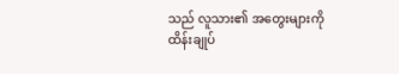သည် လူသား၏ အတွေးများကို ထိန်းချုပ်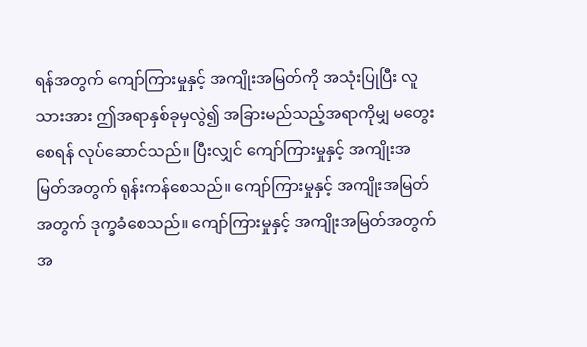ရန်အတွက် ကျော်ကြားမှုနှင့် အကျိုးအမြတ်ကို အသုံးပြုပြီး လူသားအား ဤအရာနှစ်ခုမှလွဲ၍ အခြားမည်သည့်အရာကိုမျှ မတွေးစေရန် လုပ်ဆောင်သည်။ ပြီးလျှင် ကျော်ကြားမှုနှင့် အကျိုးအမြတ်အတွက် ရုန်းကန်စေသည်။ ကျော်ကြားမှုနှင့် အကျိုးအမြတ်အတွက် ဒုက္ခခံစေသည်။ ကျော်ကြားမှုနှင့် အကျိုးအမြတ်အတွက် အ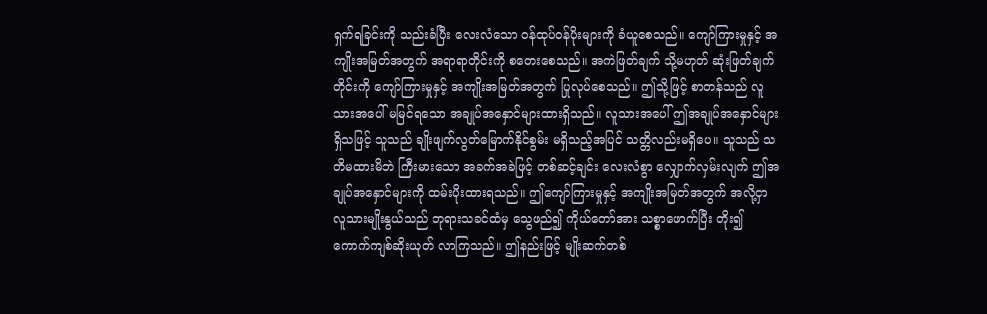ရှက်ရခြင်းကို သည်းခံပြီး လေးလံသော ဝန်ထုပ်ဝန်ပိုးများကို ခံယူစေသည်။ ကျော်ကြားမှုနှင့် အကျိုးအမြတ်အတွက် အရာရာတိုင်းကို စတေးစေသည်။ အကဲဖြတ်ချက် သို့မဟုတ် ဆုံးဖြတ်ချက်တိုင်းကို ကျော်ကြားမှုနှင့် အကျိုးအမြတ်အတွက် ပြုလုပ်စေသည်။ ဤသို့ဖြင့် စာတန်သည် လူသားအပေါ် မမြင်ရသော အချုပ်အနှောင်များထားရှိသည်။ လူသားအပေါ် ဤအချုပ်အနှောင်များရှိသဖြင့် သူသည် ချိုးဖျက်လွတ်မြောက်နိုင်စွမ်း မရှိသည့်အပြင် သတ္တိလည်းမရှိပေ။ သူသည် သတိမထားမိဘဲ ကြီးမားသော အခက်အခဲဖြင့် တစ်ဆင့်ချင်း လေးလံစွာ လျှောက်လှမ်းလျက် ဤအချုပ်အနှောင်များကို ထမ်းပိုးထားရသည်။ ဤကျော်ကြားမှုနှင့် အကျိုးအမြတ်အတွက် အလို့ငှာ လူသားမျိုးနွယ်သည် ဘုရားသခင်ထံမှ သွေဖည်၍ ကိုယ်တော်အား သစ္စာဖောက်ပြီး တိုး၍ ကောက်ကျစ်ဆိုးယုတ် လာကြသည်။ ဤနည်းဖြင့် မျိုးဆက်တစ်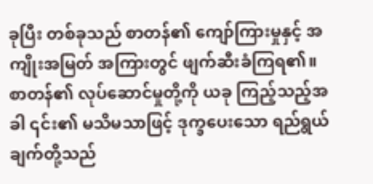ခုပြီး တစ်ခုသည် စာတန်၏ ကျော်ကြားမှုနှင့် အကျိုးအမြတ် အကြားတွင် ဖျက်ဆီးခံကြရ၏။ စာတန်၏ လုပ်ဆောင်မှုတို့ကို ယခု ကြည့်သည့်အခါ ၎င်း၏ မသိမသာဖြင့် ဒုက္ခပေးသော ရည်ရွယ်ချက်တို့သည်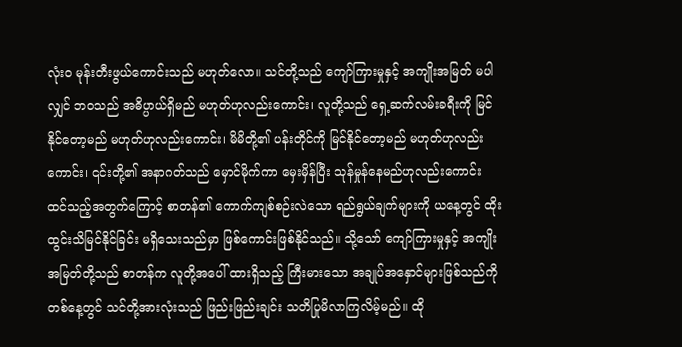လုံးဝ မုန်းတီးဖွယ်ကောင်းသည် မဟုတ်လော။ သင်တို့သည် ကျော်ကြားမှုနှင့် အကျိုးအမြတ် မပါလျှင် ဘဝသည် အဓိပ္ပာယ်ရှိမည် မဟုတ်ဟုလည်းကောင်း၊ လူတို့သည် ရှေ့ဆက်လမ်းခရီးကို မြင်နိုင်တော့မည် မဟုတ်ဟုလည်းကောင်း၊ မိမိတို့၏ ပန်းတိုင်ကို မြင်နိုင်တော့မည် မဟုတ်ဟုလည်းကောင်း၊ ၎င်းတို့၏ အနာဂတ်သည် မှောင်မိုက်ကာ မှေးမှိန်ပြီး သုန်မှုန်နေမည်ဟုလည်းကောင်း ထင်သည့်အတွက်ကြောင့် စာတန်၏ ကောက်ကျစ်စဉ်းလဲသော ရည်ရွယ်ချက်များကို ယနေ့တွင် ထိုးထွင်းသိမြင်နိုင်ခြင်း မရှိသေးသည်မှာ ဖြစ်ကောင်းဖြစ်နိုင်သည်။ သို့သော် ကျော်ကြားမှုနှင့် အကျိုးအမြတ်တို့သည် စာတန်က လူတို့အပေါ် ထားရှိသည့် ကြီးမားသော အချုပ်အနှောင်များဖြစ်သည်ကို တစ်နေ့တွင် သင်တို့အားလုံးသည် ဖြည်းဖြည်းချင်း သတိပြုမိလာကြလိမ့်မည်။ ထို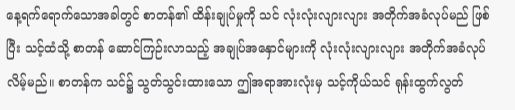နေ့ရက်ရောက်သောအခါတွင် စာတန်၏ ထိန်းချုပ်မှုကို သင် လုံးလုံးလျားလျား အတိုက်အခံလုပ်မည် ဖြစ်ပြီး သင့်ထံသို့ စာတန် ဆောင်ကြဉ်းလာသည့် အချုပ်အနှောင်များကို လုံးလုံးလျားလျား အတိုက်အခံလုပ်လိမ့်မည်။ စာတန်က သင်၌ သွတ်သွင်းထားသော ဤအရာအားလုံးမှ သင့်ကိုယ်သင် ရုန်းထွက်လွတ်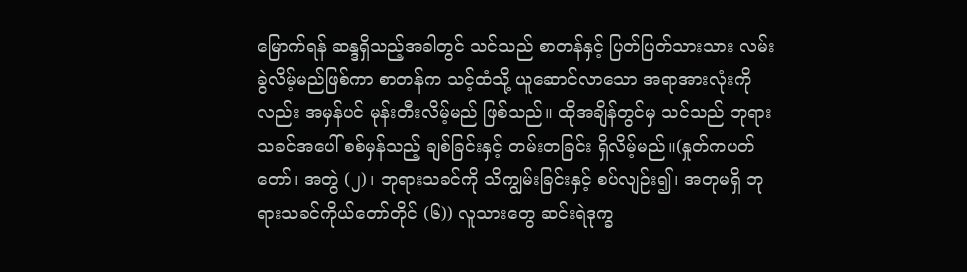မြောက်ရန် ဆန္ဒရှိသည့်အခါတွင် သင်သည် စာတန်နှင့် ပြတ်ပြတ်သားသား လမ်းခွဲလိမ့်မည်ဖြစ်ကာ စာတန်က သင့်ထံသို့ ယူဆောင်လာသော အရာအားလုံးကိုလည်း အမှန်ပင် မုန်းတီးလိမ့်မည် ဖြစ်သည်။ ထိုအချိန်တွင်မှ သင်သည် ဘုရားသခင်အပေါ် စစ်မှန်သည့် ချစ်ခြင်းနှင့် တမ်းတခြင်း ရှိလိမ့်မည်။(နှုတ်ကပတ်တော်၊ အတွဲ (၂)၊ ဘုရားသခင်ကို သိကျွမ်းခြင်းနှင့် စပ်လျဉ်း၍၊ အတုမရှိ ဘုရားသခင်ကိုယ်တော်တိုင် (၆)) လူသားတွေ ဆင်းရဲဒုက္ခ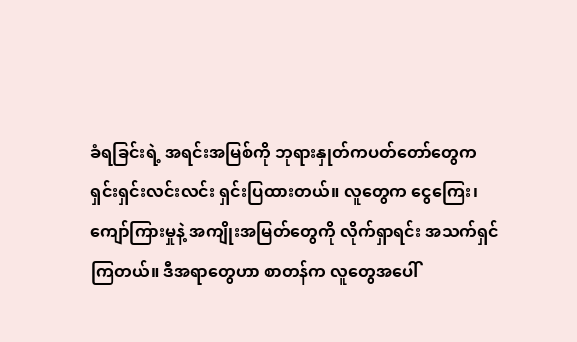ခံရခြင်းရဲ့ အရင်းအမြစ်ကို ဘုရားနှုတ်ကပတ်တော်တွေက ရှင်းရှင်းလင်းလင်း ရှင်းပြထားတယ်။ လူတွေက ငွေကြေး၊ ကျော်ကြားမှုနဲ့ အကျိုးအမြတ်တွေကို လိုက်ရှာရင်း အသက်ရှင်ကြတယ်။ ဒီအရာတွေဟာ စာတန်က လူတွေအပေါ်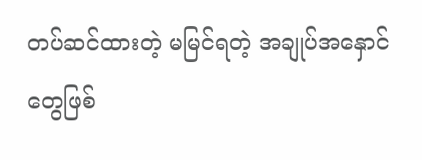တပ်ဆင်ထားတဲ့ မမြင်ရတဲ့ အချုပ်အနှောင်တွေဖြစ်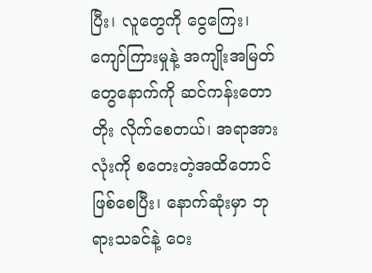ပြီး၊ လူတွေကို ငွေကြေး၊ ကျော်ကြားမှုနဲ့ အကျိုးအမြတ်တွေနောက်ကို ဆင်ကန်းတောတိုး လိုက်စေတယ်၊ အရာအားလုံးကို စတေးတဲ့အထိတောင် ဖြစ်စေပြီး၊ နောက်ဆုံးမှာ ဘုရားသခင်နဲ့ ဝေး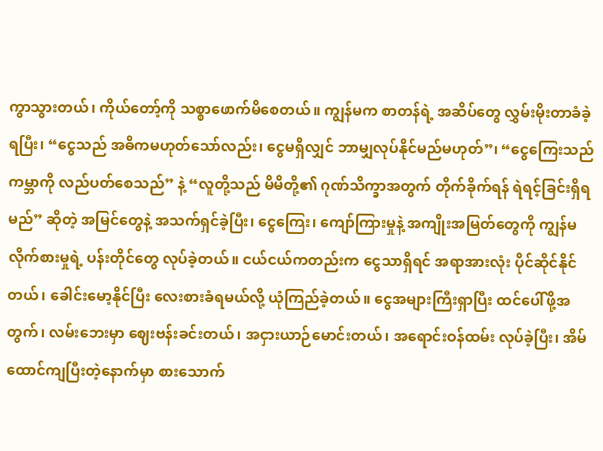ကွာသွားတယ်၊ ကိုယ်တော့်ကို သစ္စာဖောက်မိစေတယ်။ ကျွန်မက စာတန်ရဲ့ အဆိပ်တွေ လွှမ်းမိုးတာခံခဲ့ရပြီး၊ “ငွေသည် အဓိကမဟုတ်သော်လည်း၊ ငွေမရှိလျှင် ဘာမျှလုပ်နိုင်မည်မဟုတ်”၊ “ငွေကြေးသည် ကမ္ဘာကို လည်ပတ်စေသည်” နဲ့ “လူတို့သည် မိမိတို့၏ ဂုဏ်သိက္ခာအတွက် တိုက်ခိုက်ရန် ရဲရင့်ခြင်းရှိရမည်” ဆိုတဲ့ အမြင်တွေနဲ့ အသက်ရှင်ခဲ့ပြီး၊ ငွေကြေး၊ ကျော်ကြားမှုနဲ့ အကျိုးအမြတ်တွေကို ကျွန်မ လိုက်စားမှုရဲ့ ပန်းတိုင်တွေ လုပ်ခဲ့တယ်။ ငယ်ငယ်ကတည်းက ငွေသာရှိရင် အရာအားလုံး ပိုင်ဆိုင်နိုင်တယ်၊ ခေါင်းမော့နိုင်ပြီး လေးစားခံရမယ်လို့ ယုံကြည်ခဲ့တယ်။ ငွေအများကြီးရှာပြီး ထင်ပေါ်ဖို့အတွက်၊ လမ်းဘေးမှာ ဈေးဗန်းခင်းတယ်၊ အငှားယာဉ်မောင်းတယ်၊ အရောင်းဝန်ထမ်း လုပ်ခဲ့ပြီး၊ အိမ်ထောင်ကျပြီးတဲ့နောက်မှာ စားသောက်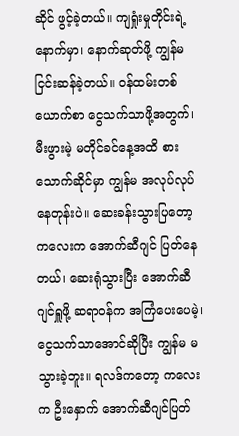ဆိုင် ဖွင့်ခဲ့တယ်။ ကျရှုံးမှုတိုင်းရဲ့ နောက်မှာ၊ နောက်ဆုတ်ဖို့ ကျွန်မ ငြင်းဆန်ခဲ့တယ်။ ဝန်ထမ်းတစ်ယောက်စာ ငွေသက်သာဖို့အတွက်၊ မီးဖွားမဲ့ မတိုင်ခင်နေ့အထိ စားသောက်ဆိုင်မှာ ကျွန်မ အလုပ်လုပ်နေတုန်းပဲ။ ဆေးခန်းသွားပြတော့ ကလေးက အောက်ဆီဂျင် ပြတ်နေတယ်၊ ဆေးရုံသွားပြီး အောက်ဆီဂျင်ရှူဖို့ ဆရာဝန်က အကြံပေးပေမဲ့၊ ငွေသက်သာအောင်ဆိုပြီး ကျွန်မ မသွားခဲ့ဘူး။ ရလဒ်ကတော့ ကလေးက ဦးနှောက် အောက်ဆီဂျင်ပြတ်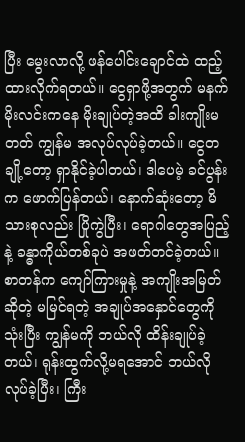ပြီး မွေးလာလို့ ဖန်ပေါင်းချောင်ထဲ ထည့်ထားလိုက်ရတယ်။ ငွေရှာဖို့အတွက် မနက်မိုးလင်းကနေ မိုးချုပ်တဲ့အထိ ခါးကျိုးမတတ် ကျွန်မ အလုပ်လုပ်ခဲ့တယ်။ ငွေတချို့တော့ ရှာနိုင်ခဲ့ပါတယ်၊ ဒါပေမဲ့ ခင်ပွန်းက ဖောက်ပြန်တယ်၊ နောက်ဆုံးတော့ မိသားစုလည်း ပြိုကွဲပြီး၊ ရောဂါတွေအပြည့်နဲ့ ခန္ဓာကိုယ်တစ်ခုပဲ အဖတ်တင်ခဲ့တယ်။ စာတန်က ကျော်ကြားမှုနဲ့ အကျိုးအမြတ်ဆိုတဲ့ မမြင်ရတဲ့ အချုပ်အနှောင်တွေကို သုံးပြီး ကျွန်မကို ဘယ်လို ထိန်းချုပ်ခဲ့တယ်၊ ရုန်းထွက်လို့မရအောင် ဘယ်လိုလုပ်ခဲ့ပြီး၊ ကြီး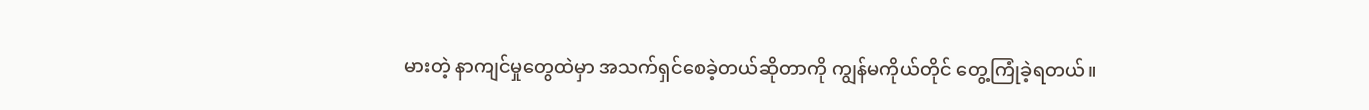မားတဲ့ နာကျင်မှုတွေထဲမှာ အသက်ရှင်စေခဲ့တယ်ဆိုတာကို ကျွန်မကိုယ်တိုင် တွေ့ကြုံခဲ့ရတယ်။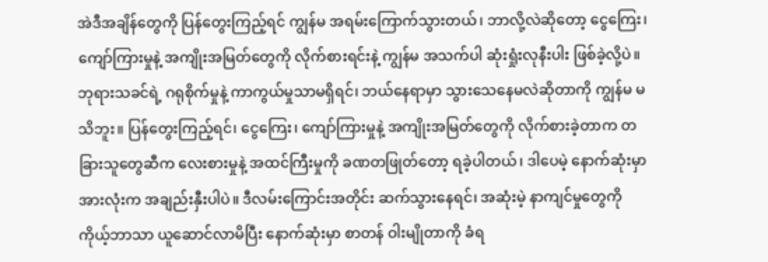အဲဒီအချိန်တွေကို ပြန်တွေးကြည့်ရင် ကျွန်မ အရမ်းကြောက်သွားတယ်၊ ဘာလို့လဲဆိုတော့ ငွေကြေး၊ ကျော်ကြားမှုနဲ့ အကျိုးအမြတ်တွေကို လိုက်စားရင်းနဲ့ ကျွန်မ အသက်ပါ ဆုံးရှုံးလုနီးပါး ဖြစ်ခဲ့လို့ပဲ။ ဘုရားသခင်ရဲ့ ဂရုစိုက်မှုနဲ့ ကာကွယ်မှုသာမရှိရင်၊ ဘယ်နေရာမှာ သွားသေနေမလဲဆိုတာကို ကျွန်မ မသိဘူး။ ပြန်တွေးကြည့်ရင်၊ ငွေကြေး၊ ကျော်ကြားမှုနဲ့ အကျိုးအမြတ်တွေကို လိုက်စားခဲ့တာက တခြားသူတွေဆီက လေးစားမှုနဲ့ အထင်ကြီးမှုကို ခဏတဖြုတ်တော့ ရခဲ့ပါတယ်၊ ဒါပေမဲ့ နောက်ဆုံးမှာ အားလုံးက အချည်းနှီးပါပဲ။ ဒီလမ်းကြောင်းအတိုင်း ဆက်သွားနေရင်၊ အဆုံးမဲ့ နာကျင်မှုတွေကို ကိုယ့်ဘာသာ ယူဆောင်လာမိပြီး နောက်ဆုံးမှာ စာတန် ဝါးမျိုတာကို ခံရ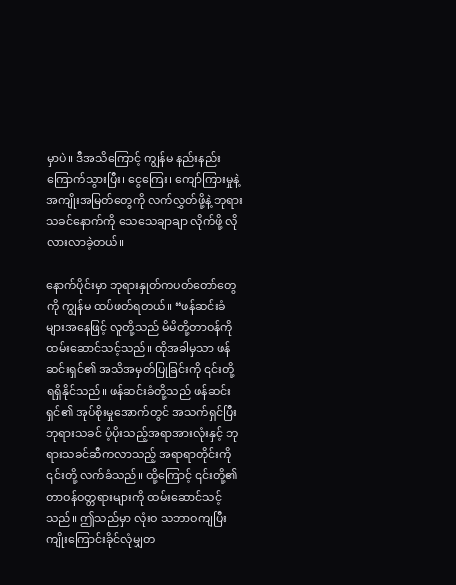မှာပဲ။ ဒီအသိကြောင့် ကျွန်မ နည်းနည်း ကြောက်သွားပြီး၊ ငွေကြေး၊ ကျော်ကြားမှုနဲ့ အကျိုးအမြတ်တွေကို လက်လွှတ်ဖို့နဲ့ ဘုရားသခင်နောက်ကို သေသေချာချာ လိုက်ဖို့ လိုလားလာခဲ့တယ်။

နောက်ပိုင်းမှာ ဘုရားနှုတ်ကပတ်တော်တွေကို ကျွန်မ ထပ်ဖတ်ရတယ်။ “ဖန်ဆင်းခံများအနေဖြင့် လူတို့သည် မိမိတို့တာဝန်ကို ထမ်းဆောင်သင့်သည်။ ထိုအခါမှသာ ဖန်ဆင်းရှင်၏ အသိအမှတ်ပြုခြင်းကို ၎င်းတို့ ရရှိနိုင်သည်။ ဖန်ဆင်းခံတို့သည် ဖန်ဆင်းရှင်၏ အုပ်စိုးမှုအောက်တွင် အသက်ရှင်ပြီး ဘုရားသခင် ပံ့ပိုးသည့်အရာအားလုံးနှင့် ဘုရားသခင်ဆီကလာသည့် အရာရာတိုင်းကို ၎င်းတို့ လက်ခံသည်။ ထို့ကြောင့် ၎င်းတို့၏ တာဝန်ဝတ္တရားများကို ထမ်းဆောင်သင့်သည်။ ဤသည်မှာ လုံးဝ သဘာဝကျပြီး ကျိုးကြောင်းခိုင်လုံမျှတ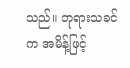သည်။ ဘုရားသခင်က အမိန့်ဖြင့်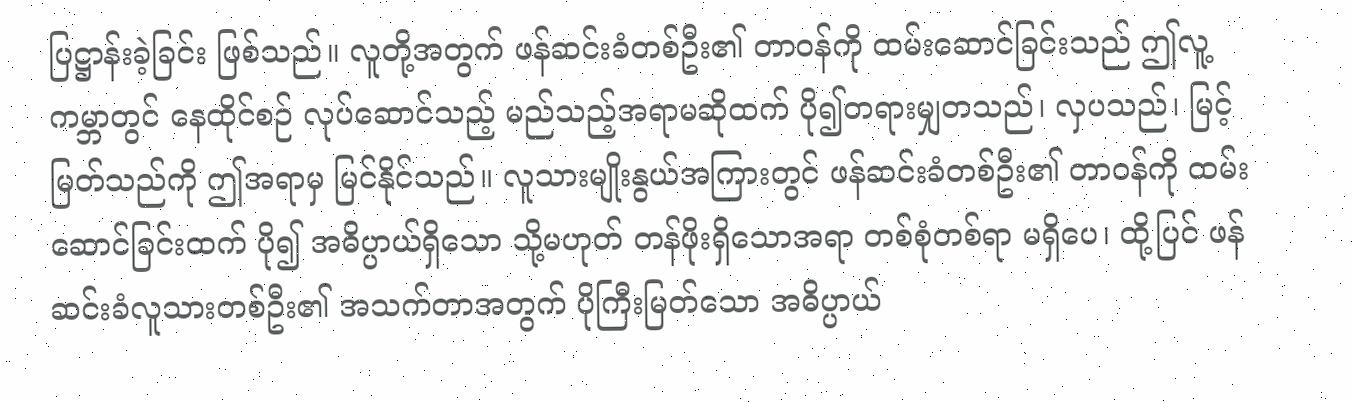ပြဋ္ဌာန်းခဲ့ခြင်း ဖြစ်သည်။ လူတို့အတွက် ဖန်ဆင်းခံတစ်ဦး၏ တာဝန်ကို ထမ်းဆောင်ခြင်းသည် ဤလူ့ကမ္ဘာတွင် နေထိုင်စဉ် လုပ်ဆောင်သည့် မည်သည့်အရာမဆိုထက် ပို၍တရားမျှတသည်၊ လှပသည်၊ မြင့်မြတ်သည်ကို ဤအရာမှ မြင်နိုင်သည်။ လူသားမျိုးနွယ်အကြားတွင် ဖန်ဆင်းခံတစ်ဦး၏ တာဝန်ကို ထမ်းဆောင်ခြင်းထက် ပို၍ အဓိပ္ပာယ်ရှိသော သို့မဟုတ် တန်ဖိုးရှိသောအရာ တစ်စုံတစ်ရာ မရှိပေ၊ ထို့ပြင် ဖန်ဆင်းခံလူသားတစ်ဦး၏ အသက်တာအတွက် ပိုကြီးမြတ်သော အဓိပ္ပာယ်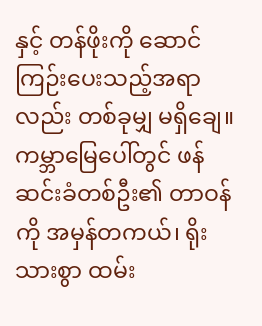နှင့် တန်ဖိုးကို ဆောင်ကြဉ်းပေးသည့်အရာလည်း တစ်ခုမျှ မရှိချေ။ ကမ္ဘာမြေပေါ်တွင် ဖန်ဆင်းခံတစ်ဦး၏ တာဝန်ကို အမှန်တကယ်၊ ရိုးသားစွာ ထမ်း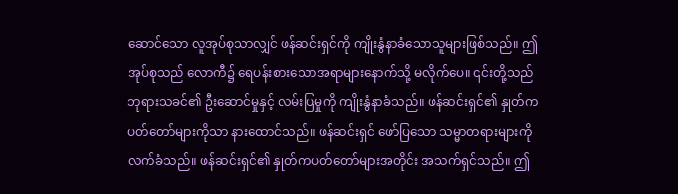ဆောင်သော လူအုပ်စုသာလျှင် ဖန်ဆင်းရှင်ကို ကျိုးနွံနာခံသောသူများဖြစ်သည်။ ဤအုပ်စုသည် လောကီ၌ ရေပန်းစားသောအရာများနောက်သို့ မလိုက်ပေ။ ၎င်းတို့သည် ဘုရားသခင်၏ ဦးဆောင်မှုနှင့် လမ်းပြမှုကို ကျိုးနွံနာခံသည်။ ဖန်ဆင်းရှင်၏ နှုတ်ကပတ်တော်များကိုသာ နားထောင်သည်။ ဖန်ဆင်းရှင် ဖော်ပြသော သမ္မာတရားများကို လက်ခံသည်။ ဖန်ဆင်းရှင်၏ နှုတ်ကပတ်တော်များအတိုင်း အသက်ရှင်သည်။ ဤ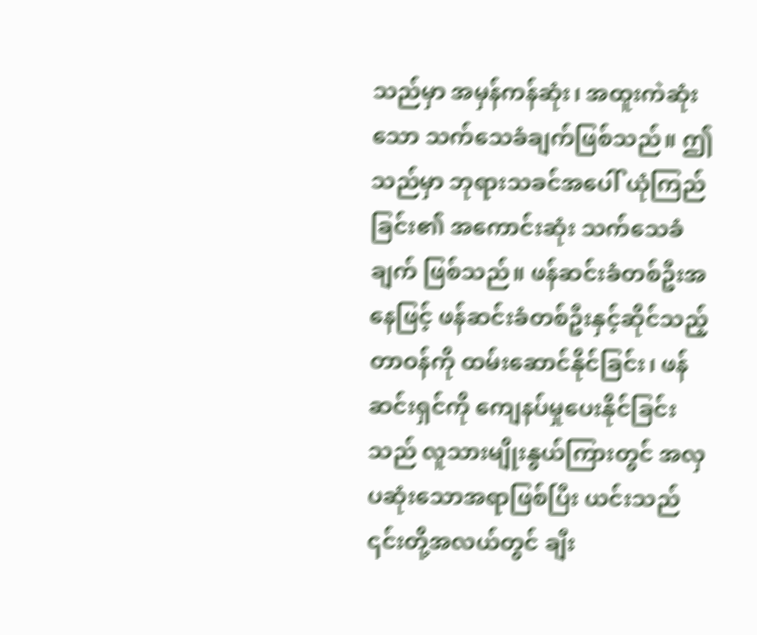သည်မှာ အမှန်ကန်ဆုံး၊ အထူးကဲဆုံးသော သက်သေခံချက်ဖြစ်သည်။ ဤသည်မှာ ဘုရားသခင်အပေါ် ယုံကြည်ခြင်း၏ အကောင်းဆုံး သက်သေခံချက် ဖြစ်သည်။ ဖန်ဆင်းခံတစ်ဦးအနေဖြင့် ဖန်ဆင်းခံတစ်ဦးနှင့်ဆိုင်သည့် တာဝန်ကို ထမ်းဆောင်နိုင်ခြင်း၊ ဖန်ဆင်းရှင်ကို ကျေနပ်မှုပေးနိုင်ခြင်းသည် လူသားမျိုးနွယ်ကြားတွင် အလှပဆုံးသောအရာဖြစ်ပြီး ယင်းသည် ၎င်းတို့အလယ်တွင် ချီး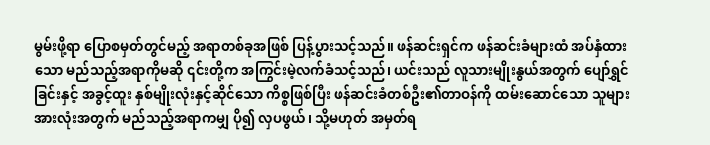မွမ်းဖို့ရာ ပြောစမှတ်တွင်မည့် အရာတစ်ခုအဖြစ် ပြန့်ပွားသင့်သည်။ ဖန်ဆင်းရှင်က ဖန်ဆင်းခံများထံ အပ်နှံထားသော မည်သည့်အရာကိုမဆို ၎င်းတို့က အကြွင်းမဲ့လက်ခံသင့်သည်၊ ယင်းသည် လူသားမျိုးနွယ်အတွက် ပျော်ရွှင်ခြင်းနှင့် အခွင့်ထူး နှစ်မျိုးလုံးနှင့်ဆိုင်သော ကိစ္စဖြစ်ပြီး ဖန်ဆင်းခံတစ်ဦး၏တာဝန်ကို ထမ်းဆောင်သော သူများအားလုံးအတွက် မည်သည့်အရာကမျှ ပို၍ လှပဖွယ်၊ သို့မဟုတ် အမှတ်ရ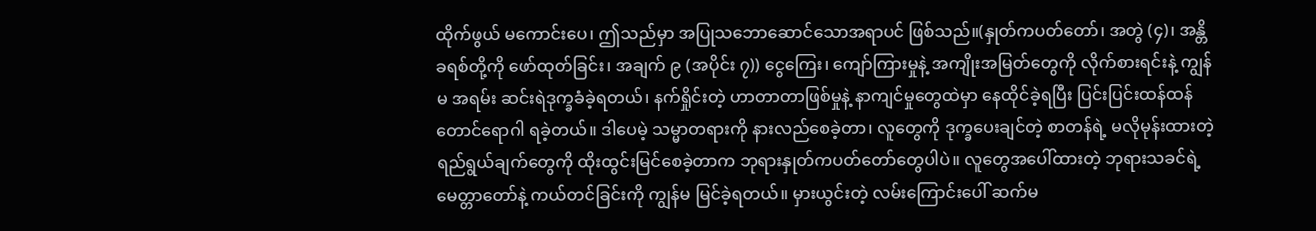ထိုက်ဖွယ် မကောင်းပေ၊ ဤသည်မှာ အပြုသဘောဆောင်သောအရာပင် ဖြစ်သည်။(နှုတ်ကပတ်တော်၊ အတွဲ (၄)၊ အန္တိခရစ်တို့ကို ဖော်ထုတ်ခြင်း၊ အချက် ၉ (အပိုင်း ၇)) ငွေကြေး၊ ကျော်ကြားမှုနဲ့ အကျိုးအမြတ်တွေကို လိုက်စားရင်းနဲ့ ကျွန်မ အရမ်း ဆင်းရဲဒုက္ခခံခဲ့ရတယ်၊ နက်ရှိုင်းတဲ့ ဟာတာတာဖြစ်မှုနဲ့ နာကျင်မှုတွေထဲမှာ နေထိုင်ခဲ့ရပြီး ပြင်းပြင်းထန်ထန်တောင်ရောဂါ ရခဲ့တယ်။ ဒါပေမဲ့ သမ္မာတရားကို နားလည်စေခဲ့တာ၊ လူတွေကို ဒုက္ခပေးချင်တဲ့ စာတန်ရဲ့ မလိုမုန်းထားတဲ့ ရည်ရွယ်ချက်တွေကို ထိုးထွင်းမြင်စေခဲ့တာက ဘုရားနှုတ်ကပတ်တော်တွေပါပဲ။ လူတွေအပေါ်ထားတဲ့ ဘုရားသခင်ရဲ့ မေတ္တာတော်နဲ့ ကယ်တင်ခြင်းကို ကျွန်မ မြင်ခဲ့ရတယ်။ မှားယွင်းတဲ့ လမ်းကြောင်းပေါ် ဆက်မ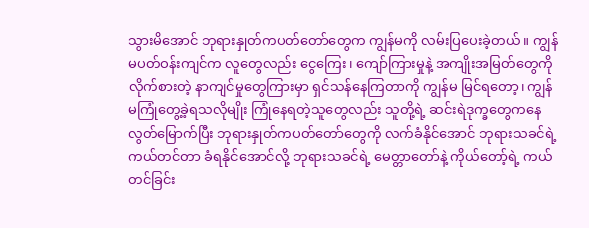သွားမိအောင် ဘုရားနှုတ်ကပတ်တော်တွေက ကျွန်မကို လမ်းပြပေးခဲ့တယ်။ ကျွန်မပတ်ဝန်းကျင်က လူတွေလည်း ငွေကြေး၊ ကျော်ကြားမှုနဲ့ အကျိုးအမြတ်တွေကို လိုက်စားတဲ့ နာကျင်မှုတွေကြားမှာ ရှင်သန်နေကြတာကို ကျွန်မ မြင်ရတော့၊ ကျွန်မကြုံတွေ့ခဲ့ရသလိုမျိုး ကြုံနေရတဲ့သူတွေလည်း သူတို့ရဲ့ ဆင်းရဲဒုက္ခတွေကနေ လွတ်မြောက်ပြီး ဘုရားနှုတ်ကပတ်တော်တွေကို လက်ခံနိုင်အောင် ဘုရားသခင်ရဲ့ ကယ်တင်တာ ခံရနိုင်အောင်လို့ ဘုရားသခင်ရဲ့ မေတ္တာတော်နဲ့ ကိုယ်တော့်ရဲ့ ကယ်တင်ခြင်း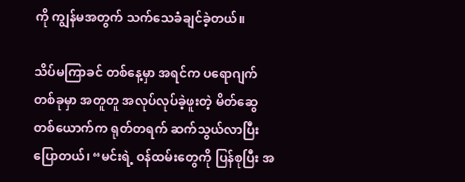ကို ကျွန်မအတွက် သက်သေခံချင်ခဲ့တယ်။

သိပ်မကြာခင် တစ်နေ့မှာ အရင်က ပရောဂျက်တစ်ခုမှာ အတူတူ အလုပ်လုပ်ခဲ့ဖူးတဲ့ မိတ်ဆွေတစ်ယောက်က ရုတ်တရက် ဆက်သွယ်လာပြီး ပြောတယ်၊ “မင်းရဲ့ ဝန်ထမ်းတွေကို ပြန်စုပြီး အ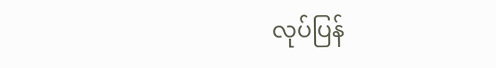လုပ်ပြန်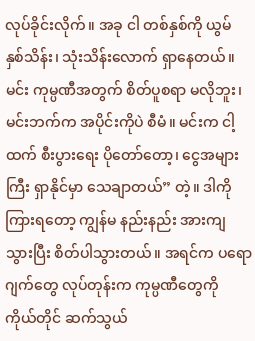လုပ်ခိုင်းလိုက်။ အခု ငါ တစ်နှစ်ကို ယွမ် နှစ်သိန်း၊ သုံးသိန်းလောက် ရှာနေတယ်။ မင်း ကုမ္ပဏီအတွက် စိတ်ပူစရာ မလိုဘူး၊ မင်းဘက်က အပိုင်းကိုပဲ စီမံ။ မင်းက ငါ့ထက် စီးပွားရေး ပိုတော်တော့၊ ငွေအများကြီး ရှာနိုင်မှာ သေချာတယ်” တဲ့။ ဒါကို ကြားရတော့ ကျွန်မ နည်းနည်း အားကျသွားပြီး စိတ်ပါသွားတယ်။ အရင်က ပရောဂျက်တွေ လုပ်တုန်းက ကုမ္ပဏီတွေကို ကိုယ်တိုင် ဆက်သွယ်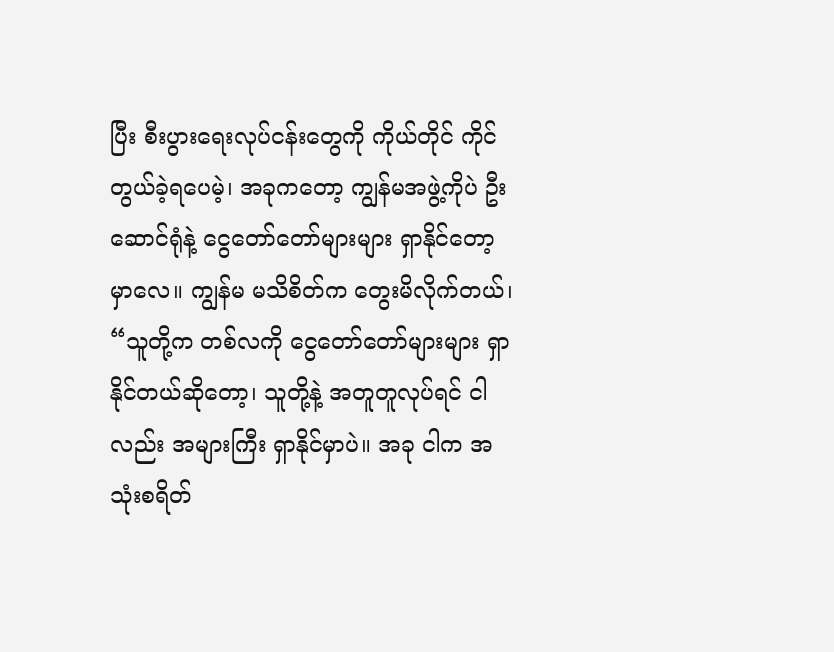ပြီး စီးပွားရေးလုပ်ငန်းတွေကို ကိုယ်တိုင် ကိုင်တွယ်ခဲ့ရပေမဲ့၊ အခုကတော့ ကျွန်မအဖွဲ့ကိုပဲ ဦးဆောင်ရုံနဲ့ ငွေတော်တော်များများ ရှာနိုင်တော့မှာလေ။ ကျွန်မ မသိစိတ်က တွေးမိလိုက်တယ်၊ “သူတို့က တစ်လကို ငွေတော်တော်များများ ရှာနိုင်တယ်ဆိုတော့၊ သူတို့နဲ့ အတူတူလုပ်ရင် ငါလည်း အများကြီး ရှာနိုင်မှာပဲ။ အခု ငါက အသုံးစရိတ်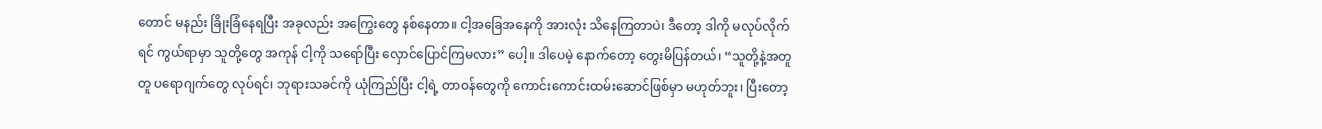တောင် မနည်း ခြိုးခြံနေရပြီး အခုလည်း အကြွေးတွေ နစ်နေတာ။ ငါ့အခြေအနေကို အားလုံး သိနေကြတာပဲ၊ ဒီတော့ ဒါကို မလုပ်လိုက်ရင် ကွယ်ရာမှာ သူတို့တွေ အကုန် ငါ့ကို သရော်ပြီး လှောင်ပြောင်ကြမလား” ပေါ့။ ဒါပေမဲ့ နောက်တော့ တွေးမိပြန်တယ်၊ “သူတို့နဲ့အတူတူ ပရောဂျက်တွေ လုပ်ရင်၊ ဘုရားသခင်ကို ယုံကြည်ပြီး ငါ့ရဲ့ တာဝန်တွေကို ကောင်းကောင်းထမ်းဆောင်ဖြစ်မှာ မဟုတ်ဘူး၊ ပြီးတော့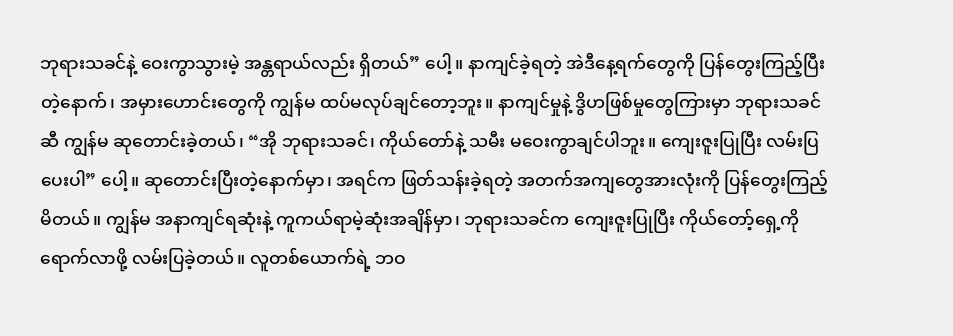ဘုရားသခင်နဲ့ ဝေးကွာသွားမဲ့ အန္တရာယ်လည်း ရှိတယ်” ပေါ့။ နာကျင်ခဲ့ရတဲ့ အဲဒီနေ့ရက်တွေကို ပြန်တွေးကြည့်ပြီးတဲ့နောက်၊ အမှားဟောင်းတွေကို ကျွန်မ ထပ်မလုပ်ချင်တော့ဘူး။ နာကျင်မှုနဲ့ ဒွိဟဖြစ်မှုတွေကြားမှာ ဘုရားသခင်ဆီ ကျွန်မ ဆုတောင်းခဲ့တယ်၊ “အို ဘုရားသခင်၊ ကိုယ်တော်နဲ့ သမီး မဝေးကွာချင်ပါဘူး။ ကျေးဇူးပြုပြီး လမ်းပြပေးပါ” ပေါ့။ ဆုတောင်းပြီးတဲ့နောက်မှာ၊ အရင်က ဖြတ်သန်းခဲ့ရတဲ့ အတက်အကျတွေအားလုံးကို ပြန်တွေးကြည့်မိတယ်။ ကျွန်မ အနာကျင်ရဆုံးနဲ့ ကူကယ်ရာမဲ့ဆုံးအချိန်မှာ၊ ဘုရားသခင်က ကျေးဇူးပြုပြီး ကိုယ်တော့်ရှေ့ကို ရောက်လာဖို့ လမ်းပြခဲ့တယ်။ လူတစ်ယောက်ရဲ့ ဘဝ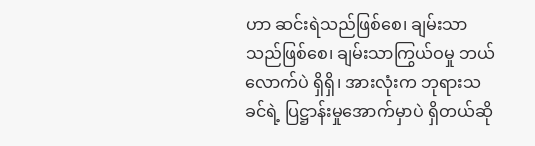ဟာ ဆင်းရဲသည်ဖြစ်စေ၊ ချမ်းသာသည်ဖြစ်စေ၊ ချမ်းသာကြွယ်ဝမှု ဘယ်လောက်ပဲ ရှိရှိ၊ အားလုံးက ဘုရားသခင်ရဲ့ ပြဋ္ဌာန်းမှုအောက်မှာပဲ ရှိတယ်ဆို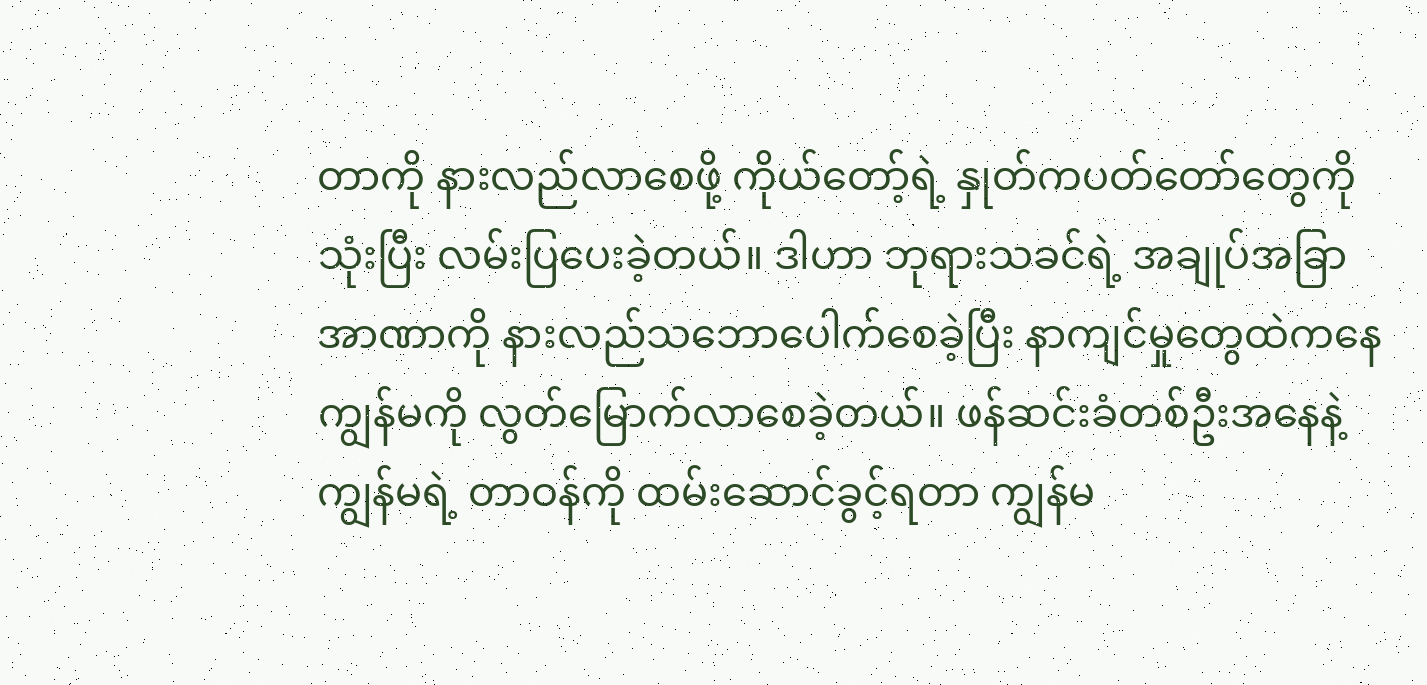တာကို နားလည်လာစေဖို့ ကိုယ်တော့်ရဲ့ နှုတ်ကပတ်တော်တွေကို သုံးပြီး လမ်းပြပေးခဲ့တယ်။ ဒါဟာ ဘုရားသခင်ရဲ့ အချုပ်အခြာအာဏာကို နားလည်သဘောပေါက်စေခဲ့ပြီး နာကျင်မှုတွေထဲကနေ ကျွန်မကို လွတ်မြောက်လာစေခဲ့တယ်။ ဖန်ဆင်းခံတစ်ဦးအနေနဲ့ ကျွန်မရဲ့ တာဝန်ကို ထမ်းဆောင်ခွင့်ရတာ ကျွန်မ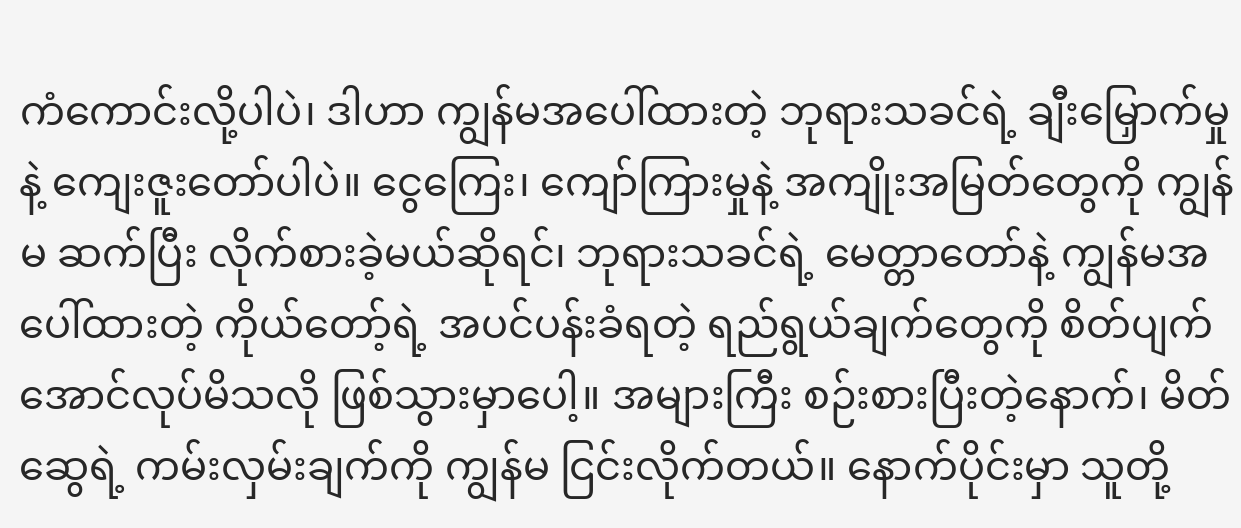ကံကောင်းလို့ပါပဲ၊ ဒါဟာ ကျွန်မအပေါ်ထားတဲ့ ဘုရားသခင်ရဲ့ ချီးမြှောက်မှုနဲ့ ကျေးဇူးတော်ပါပဲ။ ငွေကြေး၊ ကျော်ကြားမှုနဲ့ အကျိုးအမြတ်တွေကို ကျွန်မ ဆက်ပြီး လိုက်စားခဲ့မယ်ဆိုရင်၊ ဘုရားသခင်ရဲ့ မေတ္တာတော်နဲ့ ကျွန်မအပေါ်ထားတဲ့ ကိုယ်တော့်ရဲ့ အပင်ပန်းခံရတဲ့ ရည်ရွယ်ချက်တွေကို စိတ်ပျက်အောင်လုပ်မိသလို ဖြစ်သွားမှာပေါ့။ အများကြီး စဉ်းစားပြီးတဲ့နောက်၊ မိတ်ဆွေရဲ့ ကမ်းလှမ်းချက်ကို ကျွန်မ ငြင်းလိုက်တယ်။ နောက်ပိုင်းမှာ သူတို့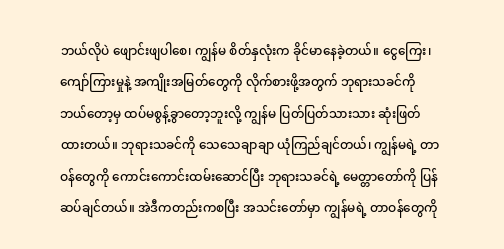ဘယ်လိုပဲ ဖျောင်းဖျပါစေ၊ ကျွန်မ စိတ်နှလုံးက ခိုင်မာနေခဲ့တယ်။ ငွေကြေး၊ ကျော်ကြားမှုနဲ့ အကျိုးအမြတ်တွေကို လိုက်စားဖို့အတွက် ဘုရားသခင်ကို ဘယ်တော့မှ ထပ်မစွန့်ခွာတော့ဘူးလို့ ကျွန်မ ပြတ်ပြတ်သားသား ဆုံးဖြတ်ထားတယ်။ ဘုရားသခင်ကို သေသေချာချာ ယုံကြည်ချင်တယ်၊ ကျွန်မရဲ့ တာဝန်တွေကို ကောင်းကောင်းထမ်းဆောင်ပြီး ဘုရားသခင်ရဲ့ မေတ္တာတော်ကို ပြန်ဆပ်ချင်တယ်။ အဲဒီကတည်းကစပြီး အသင်းတော်မှာ ကျွန်မရဲ့ တာဝန်တွေကို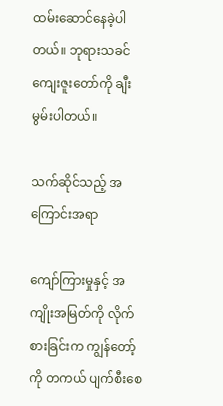ထမ်းဆောင်နေခဲ့ပါတယ်။ ဘုရားသခင် ကျေးဇူးတော်ကို ချီးမွမ်းပါတယ်။

သက်ဆိုင်သည့် အကြောင်းအရာ

ကျော်ကြားမှုနှင့် အကျိုးအမြတ်ကို လိုက်စားခြင်းက ကျွန်တော့်ကို တကယ် ပျက်စီးစေ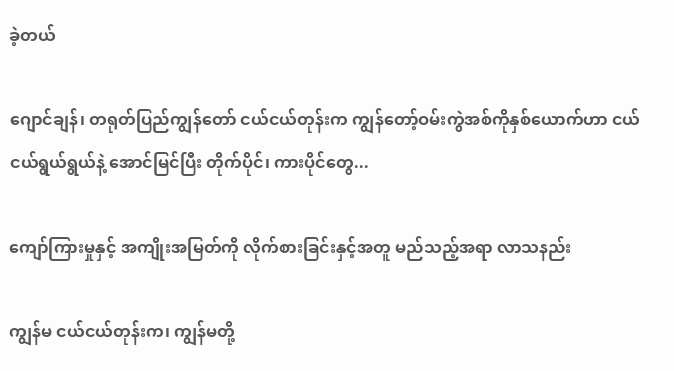ခဲ့တယ်

ဂျောင်ချန်၊ တရုတ်ပြည်ကျွန်တော် ငယ်ငယ်တုန်းက ကျွန်တော့်ဝမ်းကွဲအစ်ကိုနှစ်ယောက်ဟာ ငယ်ငယ်ရွယ်ရွယ်နဲ့ အောင်မြင်ပြီး တိုက်ပိုင်၊ ကားပိုင်တွေ...

ကျော်ကြားမှုနှင့် အကျိုးအမြတ်ကို လိုက်စားခြင်းနှင့်အတူ မည်သည့်အရာ လာသနည်း

ကျွန်မ ငယ်ငယ်တုန်းက၊ ကျွန်မတို့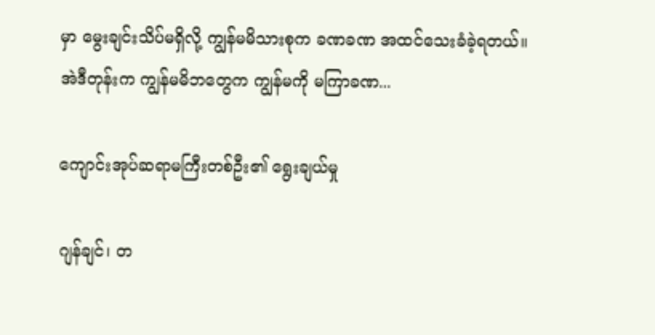မှာ မွေးချင်းသိပ်မရှိလို့ ကျွန်မမိသားစုက ခဏခဏ အထင်သေးခံခဲ့ရတယ်။ အဲဒီတုန်းက ကျွန်မမိဘတွေက ကျွန်မကို မကြာခဏ...

ကျောင်းအုပ်ဆရာမကြီးတစ်ဦး၏ ရွေးချယ်မှု

ဂျန်ချင်၊ တ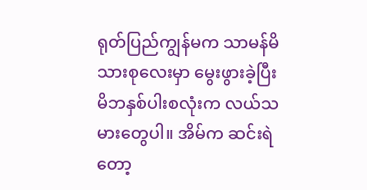ရုတ်ပြည်ကျွန်မက သာမန်မိသားစုလေးမှာ မွေးဖွားခဲ့ပြီး မိဘနှစ်ပါးစလုံးက လယ်သမားတွေပါ။ အိမ်က ဆင်းရဲတော့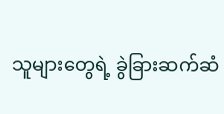သူများတွေရဲ့ ခွဲခြားဆက်ဆံ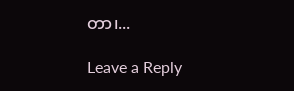တာ၊...

Leave a Reply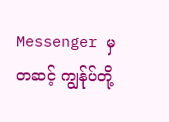Messenger မှတဆင့် ကျွန်ုပ်တို့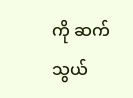ကို ဆက်သွယ်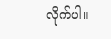လိုက်ပါ။